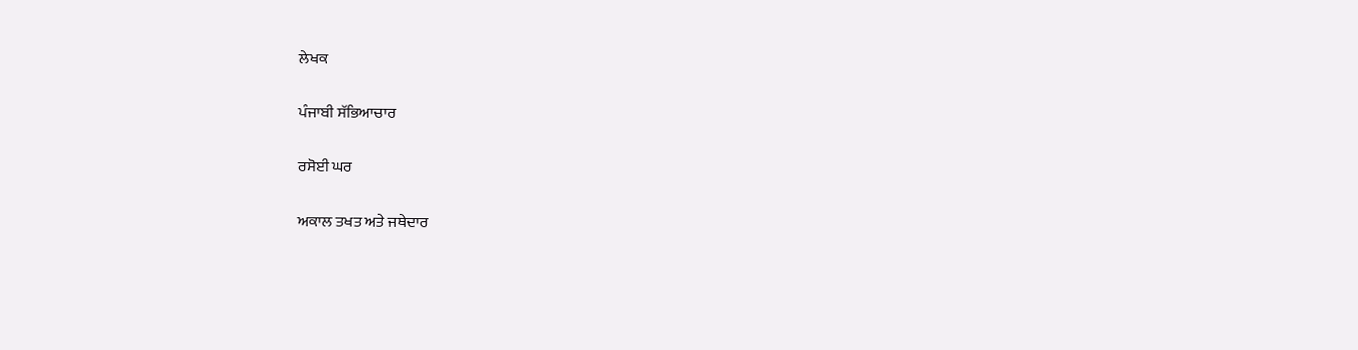ਲੇਖਕ

ਪੰਜਾਬੀ ਸੱਭਿਆਚਾਰ

ਰਸੋਈ ਘਰ

ਅਕਾਲ ਤਖਤ ਅਤੇ ਜਥੇਦਾਰ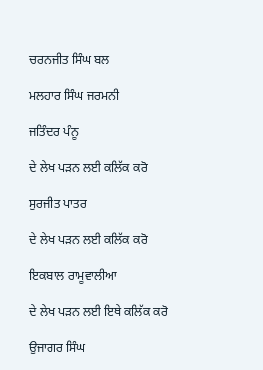ਚਰਨਜੀਤ ਸਿੰਘ ਬਲ

ਮਲਹਾਰ ਸਿੰਘ ਜਰਮਨੀ

ਜਤਿੰਦਰ ਪੰਨੂ

ਦੇ ਲੇਖ ਪੜਨ ਲਈ ਕਲਿੱਕ ਕਰੋ

ਸੁਰਜੀਤ ਪਾਤਰ

ਦੇ ਲੇਖ ਪੜਨ ਲਈ ਕਲਿੱਕ ਕਰੋ

ਇਕਬਾਲ ਰਾਮੂਵਾਲੀਆ

ਦੇ ਲੇਖ ਪੜਨ ਲਈ ਇਥੇ ਕਲਿੱਕ ਕਰੋ

ਉਜਾਗਰ ਸਿੰਘ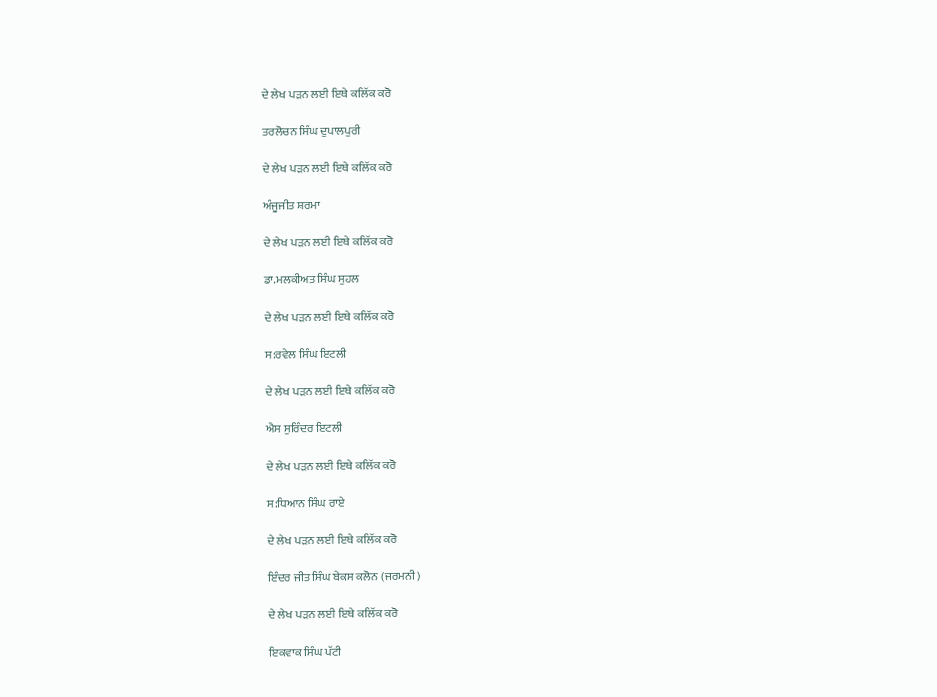ਦੇ ਲੇਖ ਪੜਨ ਲਈ ਇਥੇ ਕਲਿੱਕ ਕਰੋ

ਤਰਲੋਚਨ ਸਿੰਘ ਦੁਪਾਲਪੁਰੀ

ਦੇ ਲੇਖ ਪੜਨ ਲਈ ਇਥੇ ਕਲਿੱਕ ਕਰੋ

ਅੰਜੂਜੀਤ ਸ਼ਰਮਾ

ਦੇ ਲੇਖ ਪੜਨ ਲਈ ਇਥੇ ਕਲਿੱਕ ਕਰੋ

ਡਾ.ਮਲਕੀਅਤ ਸਿੰਘ ਸੁਹਲ

ਦੇ ਲੇਖ ਪੜਨ ਲਈ ਇਥੇ ਕਲਿੱਕ ਕਰੋ

ਸ:ਰਵੇਲ ਸਿੰਘ ਇਟਲੀ

ਦੇ ਲੇਖ ਪੜਨ ਲਈ ਇਥੇ ਕਲਿੱਕ ਕਰੋ

ਐਸ ਸੁਰਿੰਦਰ ਇਟਲੀ

ਦੇ ਲੇਖ ਪੜਨ ਲਈ ਇਥੇ ਕਲਿੱਕ ਕਰੋ

ਸ:ਧਿਆਨ ਸਿੰਘ ਰਾਏ

ਦੇ ਲੇਖ ਪੜਨ ਲਈ ਇਥੇ ਕਲਿੱਕ ਕਰੋ

ਇੰਦਰ ਜੀਤ ਸਿੰਘ ਬੇਕਸ ਕਲੋਨ (ਜਰਮਨੀ)

ਦੇ ਲੇਖ ਪੜਨ ਲਈ ਇਥੇ ਕਲਿੱਕ ਕਰੋ

ਇਕਵਾਕ ਸਿੰਘ ਪੱਟੀ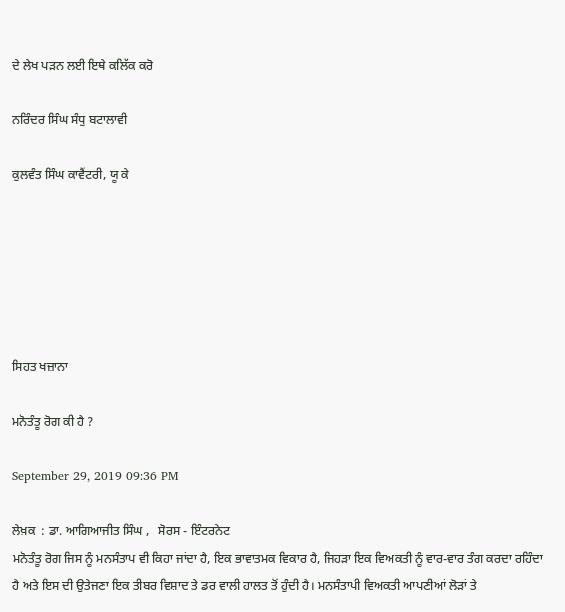ਦੇ ਲੇਖ ਪੜਨ ਲਈ ਇਥੇ ਕਲਿੱਕ ਕਰੋ

ਨਰਿੰਦਰ ਸਿੰਘ ਸੰਧੁ ਬਟਾਲਾਵੀ

ਕੁਲਵੰਤ ਸਿੰਘ ਕਾਵੈਂਟਰੀ, ਯੂ ਕੇ






ਸਿਹਤ ਖਜ਼ਾਨਾ

ਮਨੋਤੰਤੂ ਰੋਗ ਕੀ ਹੈ ?

September 29, 2019 09:36 PM

ਲੇਖ਼ਕ  : ਡਾ. ਆਗਿਆਜੀਤ ਸਿੰਘ ,   ਸੋਰਸ - ਇੰਟਰਨੇਟ
ਮਨੋਤੰਤੂ ਰੋਗ ਜਿਸ ਨੂੰ ਮਨਸੰਤਾਪ ਵੀ ਕਿਹਾ ਜਾਂਦਾ ਹੈ, ਇਕ ਭਾਵਾਤਮਕ ਵਿਕਾਰ ਹੈ, ਜਿਹੜਾ ਇਕ ਵਿਅਕਤੀ ਨੂੰ ਵਾਰ-ਵਾਰ ਤੰਗ ਕਰਦਾ ਰਹਿੰਦਾ ਹੈ ਅਤੇ ਇਸ ਦੀ ਉਤੇਜਣਾ ਇਕ ਤੀਬਰ ਵਿਸ਼ਾਦ ਤੇ ਡਰ ਵਾਲੀ ਹਾਲਤ ਤੋਂ ਹੁੰਦੀ ਹੈ। ਮਨਸੰਤਾਪੀ ਵਿਅਕਤੀ ਆਪਣੀਆਂ ਲੋੜਾਂ ਤੇ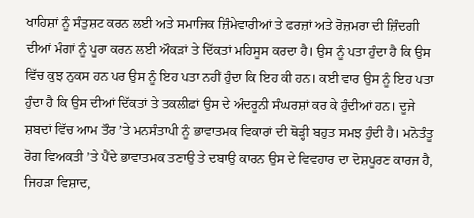ਖਾਹਿਸ਼ਾਂ ਨੂੰ ਸੰਤੁਸ਼ਟ ਕਰਨ ਲਈ ਅਤੇ ਸਮਾਜਿਕ ਜ਼ਿੰਮੇਵਾਰੀਆਂ ਤੇ ਫਰਜ਼ਾਂ ਅਤੇ ਰੋਜ਼ਮਰਾ ਦੀ ਜ਼ਿੰਦਗੀ ਦੀਆਂ ਮੰਗਾਂ ਨੂੰ ਪੂਰਾ ਕਰਨ ਲਈ ਔਕੜਾਂ ਤੇ ਦਿੱਕਤਾਂ ਮਹਿਸੂਸ ਕਰਦਾ ਹੈ। ਉਸ ਨੂੰ ਪਤਾ ਹੁੰਦਾ ਹੈ ਕਿ ਉਸ ਵਿੱਚ ਕੁਝ ਨੁਕਸ ਹਨ ਪਰ ਉਸ ਨੂੰ ਇਹ ਪਤਾ ਨਹੀਂ ਹੁੰਦਾ ਕਿ ਇਹ ਕੀ ਹਨ। ਕਈ ਵਾਰ ਉਸ ਨੂੰ ਇਹ ਪਤਾ ਹੁੰਦਾ ਹੈ ਕਿ ਉਸ ਦੀਆਂ ਦਿੱਕਤਾਂ ਤੇ ਤਕਲੀਫ਼ਾਂ ਉਸ ਦੇ ਅੰਦਰੂਨੀ ਸੰਘਰਸ਼ਾਂ ਕਰ ਕੇ ਹੁੰਦੀਆਂ ਹਨ। ਦੂਜੇ ਸ਼ਬਦਾਂ ਵਿੱਚ ਆਮ ਤੌਰ ’ਤੇ ਮਨਸੰਤਾਪੀ ਨੂੰ ਭਾਵਾਤਮਕ ਵਿਕਾਰਾਂ ਦੀ ਥੋੜ੍ਹੀ ਬਹੁਤ ਸਮਝ ਹੁੰਦੀ ਹੈ। ਮਨੋਤੰਤੂ ਰੋਗ ਵਿਅਕਤੀ ’ਤੇ ਪੈਂਦੇ ਭਾਵਾਤਮਕ ਤਣਾਉ ਤੇ ਦਬਾਉ ਕਾਰਨ ਉਸ ਦੇ ਵਿਵਹਾਰ ਦਾ ਦੋਸ਼ਪੂਰਣ ਕਾਰਜ ਹੈ, ਜਿਹੜਾ ਵਿਸ਼ਾਦ,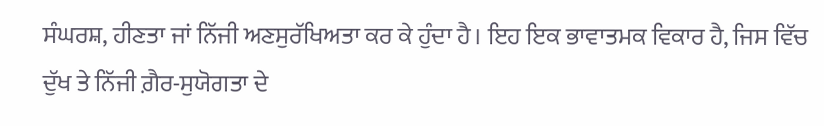ਸੰਘਰਸ਼, ਹੀਣਤਾ ਜਾਂ ਨਿੱਜੀ ਅਣਸੁਰੱਖਿਅਤਾ ਕਰ ਕੇ ਹੁੰਦਾ ਹੈ। ਇਹ ਇਕ ਭਾਵਾਤਮਕ ਵਿਕਾਰ ਹੈ, ਜਿਸ ਵਿੱਚ ਦੁੱਖ ਤੇ ਨਿੱਜੀ ਗ਼ੈਰ-ਸੁਯੋਗਤਾ ਦੇ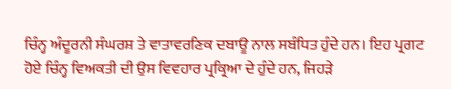ਚਿੰਨ੍ਹ ਅੰਦੂਰਨੀ ਸੰਘਰਸ਼ ਤੇ ਵਾਤਾਵਰਣਿਕ ਦਬਾਊ ਨਾਲ ਸਬੰਧਿਤ ਹੁੰਦੇ ਹਨ। ਇਹ ਪ੍ਰਗਟ ਹੋਏ ਚਿੰਨ੍ਹ ਵਿਅਕਤੀ ਦੀ ਉਸ ਵਿਵਹਾਰ ਪ੍ਰਕ੍ਰਿਆ ਦੇ ਹੁੰਦੇ ਹਨ, ਜਿਹੜੇ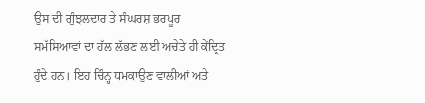ਉਸ ਦੀ ਗੁੰਝਲਦਾਰ ਤੇ ਸੰਘਰਸ਼ ਭਰਪੂਰ ਸਮੱਸਿਆਵਾਂ ਦਾ ਹੱਲ ਲੱਭਣ ਲਈ ਅਚੇਤੇ ਹੀ ਕੇਂਦ੍ਰਿਤ ਹੁੰਦੇ ਹਨ। ਇਹ ਚਿੰਨ੍ਹ ਧਮਕਾਉਣ ਵਾਲੀਆਂ ਅਤੇ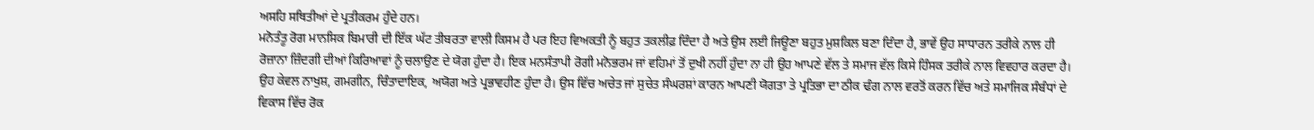ਅਸਹਿ ਸਥਿਤੀਆਂ ਦੇ ਪ੍ਰਤੀਕਰਮ ਹੁੰਦੇ ਹਨ।
ਮਨੋਤੰਤੂ ਰੋਗ ਮਾਨਸਿਕ ਬਿਮਾਰੀ ਦੀ ਇੱਕ ਘੱਟ ਤੀਬਰਤਾ ਵਾਲੀ ਕਿਸਮ ਹੈ ਪਰ ਇਹ ਵਿਅਕਤੀ ਨੂੰ ਬਹੁਤ ਤਕਲੀਫ਼ ਦਿੰਦਾ ਹੈ ਅਤੇ ਉਸ ਲਈ ਜਿਊਣਾ ਬਹੁਤ ਮੁਸ਼ਕਿਲ ਬਣਾ ਦਿੰਦਾ ਹੈ, ਭਾਵੇਂ ਉਹ ਸਾਧਾਰਨ ਤਰੀਕੇ ਨਾਲ ਹੀ ਰੋਜ਼ਾਨਾ ਜ਼ਿੰਦਗੀ ਦੀਆਂ ਕਿਰਿਆਵਾਂ ਨੂੰ ਚਲਾਉਣ ਦੇ ਯੋਗ ਹੁੰਦਾ ਹੈ। ਇਕ ਮਨਸੰਤਾਪੀ ਰੋਗੀ ਮਨੋਭਰਮ ਜਾਂ ਵਹਿਮਾਂ ਤੋਂ ਦੁਖੀ ਨਹੀਂ ਹੁੰਦਾ ਨਾ ਹੀ ਉਹ ਆਪਣੇ ਵੱਲ ਤੇ ਸਮਾਜ ਵੱਲ ਕਿਸੇ ਹਿੰਸਕ ਤਰੀਕੇ ਨਾਲ ਵਿਵਹਾਰ ਕਰਦਾ ਹੈ। ਉਹ ਕੇਵਲ ਨਾਖੁਸ਼, ਗਮਗੀਨ, ਚਿੰਤਾਦਾਇਕ, ਅਯੋਗ ਅਤੇ ਪ੍ਰਭਾਵਹੀਣ ਹੁੰਦਾ ਹੈ। ਉਸ ਵਿੱਚ ਅਚੇਤ ਜਾਂ ਸੁਚੇਤ ਸੰਘਰਸ਼ਾਂ ਕਾਰਨ ਆਪਣੀ ਯੋਗਤਾ ਤੇ ਪ੍ਰਤਿਭਾ ਦਾ ਠੀਕ ਢੰਗ ਨਾਲ ਵਰਤੋਂ ਕਰਨ ਵਿੱਚ ਅਤੇ ਸਮਾਜਿਕ ਸੰਬੰਧਾਂ ਦੇ ਵਿਕਾਸ ਵਿੱਚ ਰੋਕ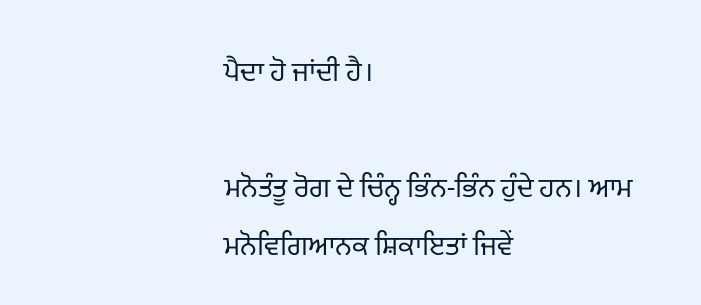ਪੈਦਾ ਹੋ ਜਾਂਦੀ ਹੈ।

ਮਨੋਤੰਤੂ ਰੋਗ ਦੇ ਚਿੰਨ੍ਹ ਭਿੰਨ-ਭਿੰਨ ਹੁੰਦੇ ਹਨ। ਆਮ ਮਨੋਵਿਗਿਆਨਕ ਸ਼ਿਕਾਇਤਾਂ ਜਿਵੇਂ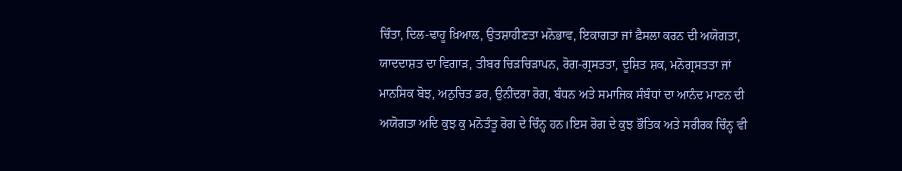ਚਿੰਤਾ, ਦਿਲ-ਢਾਹੂ ਖ਼ਿਆਲ, ਉਤਸ਼ਾਹੀਣਤਾ ਮਨੋਭਾਵ, ਇਕਾਗਤਾ ਜਾਂ ਫ਼ੈਸਲਾ ਕਰਨ ਦੀ ਅਯੋਗਤਾ, ਯਾਦਦਾਸ਼ਤ ਦਾ ਵਿਗਾੜ, ਤੀਬਰ ਚਿੜਚਿੜਾਪਨ, ਰੋਗ-ਗ੍ਰਸਤਤਾ, ਦੂਸ਼ਿਤ ਸ਼ਕ, ਮਨੋਗ੍ਰਸਤਤਾ ਜਾਂ ਮਾਨਸਿਕ ਬੋਝ, ਅਨੁਚਿਤ ਡਰ, ਉਨੀਂਦਰਾ ਰੋਗ, ਬੰਧਨ ਅਤੇ ਸਮਾਜਿਕ ਸੰਬੰਧਾਂ ਦਾ ਆਨੰਦ ਮਾਣਨ ਦੀ ਅਯੋਗਤਾ ਅਦਿ ਕੁਝ ਕੁ ਮਨੋਤੰਤੂ ਰੋਗ ਦੇ ਚਿੰਨ੍ਹ ਹਨ।ਇਸ ਰੋਗ ਦੇ ਕੁਝ ਭੌਤਿਕ ਅਤੇ ਸਰੀਰਕ ਚਿੰਨ੍ਹ ਵੀ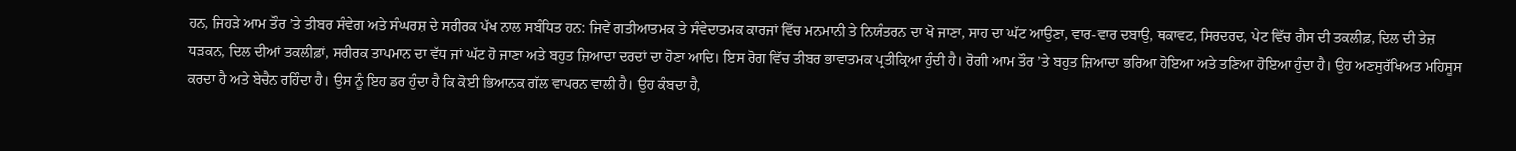ਹਨ, ਜਿਹੜੇ ਆਮ ਤੌਰ ’ਤੇ ਤੀਬਰ ਸੰਵੇਗ ਅਤੇ ਸੰਘਰਸ਼ ਦੇ ਸਰੀਰਕ ਪੱਖ ਨਾਲ ਸਬੰਧਿਤ ਹਨ: ਜਿਵੇਂ ਗਤੀਆਤਮਕ ਤੇ ਸੰਵੇਦਾਤਮਕ ਕਾਰਜਾਂ ਵਿੱਚ ਮਨਮਾਨੀ ਤੇ ਨਿਯੰਤਰਨ ਦਾ ਖੋ ਜਾਣਾ, ਸਾਹ ਦਾ ਘੱਟ ਆਉਣਾ, ਵਾਰ-ਵਾਰ ਦਬਾਉ, ਥਕਾਵਟ, ਸਿਰਦਰਦ, ਪੇਟ ਵਿੱਚ ਗੈਸ ਦੀ ਤਕਲੀਫ਼, ਦਿਲ ਦੀ ਤੇਜ਼ ਧੜਕਨ, ਦਿਲ ਦੀਆਂ ਤਕਲੀਫ਼ਾਂ, ਸਰੀਰਕ ਤਾਪਮਾਨ ਦਾ ਵੱਧ ਜਾਂ ਘੱਟ ਹੋ ਜਾਣਾ ਅਤੇ ਬਹੁਤ ਜ਼ਿਆਦਾ ਦਰਦਾਂ ਦਾ ਹੋਣਾ ਆਦਿ। ਇਸ ਰੋਗ ਵਿੱਚ ਤੀਬਰ ਭਾਵਾਤਮਕ ਪ੍ਰਤੀਕ੍ਰਿਆ ਹੁੰਦੀ ਹੈ। ਰੋਗੀ ਆਮ ਤੌਰ ’ਤੇ ਬਹੁਤ ਜ਼ਿਆਦਾ ਭਰਿਆ ਹੋਇਆ ਅਤੇ ਤਣਿਆ ਹੋਇਆ ਹੁੰਦਾ ਹੈ। ਉਹ ਅਣਸੁਰੱਖਿਅਤ ਮਹਿਸੂਸ ਕਰਦਾ ਹੈ ਅਤੇ ਬੇਚੈਨ ਰਹਿੰਦਾ ਹੈ। ਉਸ ਨੂੰ ਇਹ ਡਰ ਹੁੰਦਾ ਹੈ ਕਿ ਕੋਈ ਭਿਆਨਕ ਗੱਲ ਵਾਪਰਨ ਵਾਲੀ ਹੈ। ਉਹ ਕੰਬਦਾ ਹੈ,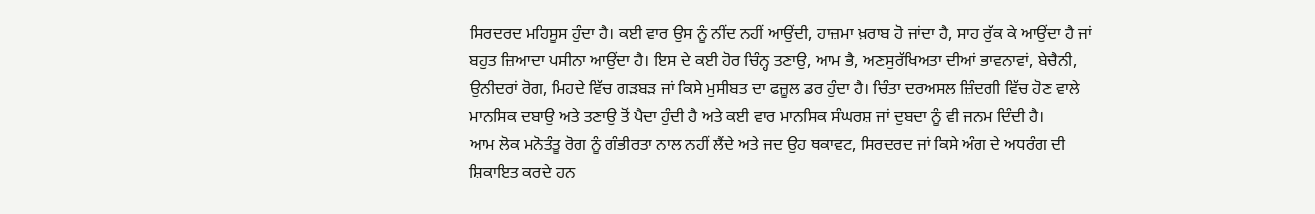ਸਿਰਦਰਦ ਮਹਿਸੂਸ ਹੁੰਦਾ ਹੈ। ਕਈ ਵਾਰ ਉਸ ਨੂੰ ਨੀਂਦ ਨਹੀਂ ਆਉਂਦੀ, ਹਾਜ਼ਮਾ ਖ਼ਰਾਬ ਹੋ ਜਾਂਦਾ ਹੈ, ਸਾਹ ਰੁੱਕ ਕੇ ਆਉਂਦਾ ਹੈ ਜਾਂ ਬਹੁਤ ਜ਼ਿਆਦਾ ਪਸੀਨਾ ਆਉਂਦਾ ਹੈ। ਇਸ ਦੇ ਕਈ ਹੋਰ ਚਿੰਨ੍ਹ ਤਣਾਉ, ਆਮ ਭੈ, ਅਣਸੁਰੱਖਿਅਤਾ ਦੀਆਂ ਭਾਵਨਾਵਾਂ, ਬੇਚੈਨੀ, ਉਨੀਦਰਾਂ ਰੋਗ, ਮਿਹਦੇ ਵਿੱਚ ਗੜਬੜ ਜਾਂ ਕਿਸੇ ਮੁਸੀਬਤ ਦਾ ਫਜ਼ੂਲ ਡਰ ਹੁੰਦਾ ਹੈ। ਚਿੰਤਾ ਦਰਅਸਲ ਜ਼ਿੰਦਗੀ ਵਿੱਚ ਹੋਣ ਵਾਲੇ ਮਾਨਸਿਕ ਦਬਾਉ ਅਤੇ ਤਣਾਉ ਤੋਂ ਪੈਦਾ ਹੁੰਦੀ ਹੈ ਅਤੇ ਕਈ ਵਾਰ ਮਾਨਸਿਕ ਸੰਘਰਸ਼ ਜਾਂ ਦੁਬਦਾ ਨੂੰ ਵੀ ਜਨਮ ਦਿੰਦੀ ਹੈ।
ਆਮ ਲੋਕ ਮਨੋਤੰਤੂ ਰੋਗ ਨੂੰ ਗੰਭੀਰਤਾ ਨਾਲ ਨਹੀਂ ਲੈਂਦੇ ਅਤੇ ਜਦ ਉਹ ਥਕਾਵਟ, ਸਿਰਦਰਦ ਜਾਂ ਕਿਸੇ ਅੰਗ ਦੇ ਅਧਰੰਗ ਦੀ ਸ਼ਿਕਾਇਤ ਕਰਦੇ ਹਨ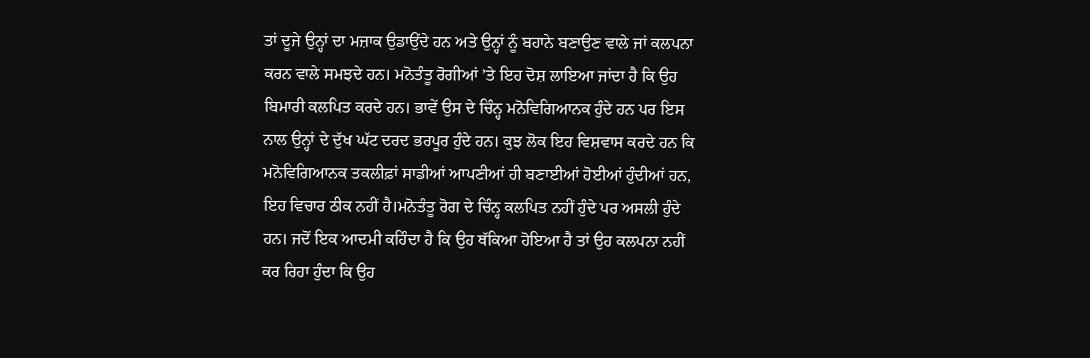ਤਾਂ ਦੂਜੇ ਉਨ੍ਹਾਂ ਦਾ ਮਜ਼ਾਕ ਉਡਾਉਂਦੇ ਹਨ ਅਤੇ ਉਨ੍ਹਾਂ ਨੂੰ ਬਹਾਨੇ ਬਣਾਉਣ ਵਾਲੇ ਜਾਂ ਕਲਪਨਾ ਕਰਨ ਵਾਲੇ ਸਮਝਦੇ ਹਨ। ਮਨੋਤੰਤੂ ਰੋਗੀਆਂ ’ਤੇ ਇਹ ਦੋਸ਼ ਲਾਇਆ ਜਾਂਦਾ ਹੈ ਕਿ ਉਹ ਬਿਮਾਰੀ ਕਲਪਿਤ ਕਰਦੇ ਹਨ। ਭਾਵੇਂ ਉਸ ਦੇ ਚਿੰਨ੍ਹ ਮਨੋਵਿਗਿਆਨਕ ਹੁੰਦੇ ਹਨ ਪਰ ਇਸ ਨਾਲ ਉਨ੍ਹਾਂ ਦੇ ਦੁੱਖ ਘੱਟ ਦਰਦ ਭਰਪੂਰ ਹੁੰਦੇ ਹਨ। ਕੁਝ ਲੋਕ ਇਹ ਵਿਸ਼ਵਾਸ ਕਰਦੇ ਹਨ ਕਿ ਮਨੋਵਿਗਿਆਨਕ ਤਕਲੀਫ਼ਾਂ ਸਾਡੀਆਂ ਆਪਣੀਆਂ ਹੀ ਬਣਾਈਆਂ ਹੋਈਆਂ ਹੁੰਦੀਆਂ ਹਨ, ਇਹ ਵਿਚਾਰ ਠੀਕ ਨਹੀਂ ਹੈ।ਮਨੋਤੰਤੂ ਰੋਗ ਦੇ ਚਿੰਨ੍ਹ ਕਲਪਿਤ ਨਹੀਂ ਹੁੰਦੇ ਪਰ ਅਸਲੀ ਹੁੰਦੇ ਹਨ। ਜਦੋਂ ਇਕ ਆਦਮੀ ਕਹਿੰਦਾ ਹੈ ਕਿ ਉਹ ਥੱਕਿਆ ਹੋਇਆ ਹੈ ਤਾਂ ਉਹ ਕਲਪਨਾ ਨਹੀਂ ਕਰ ਰਿਹਾ ਹੁੰਦਾ ਕਿ ਉਹ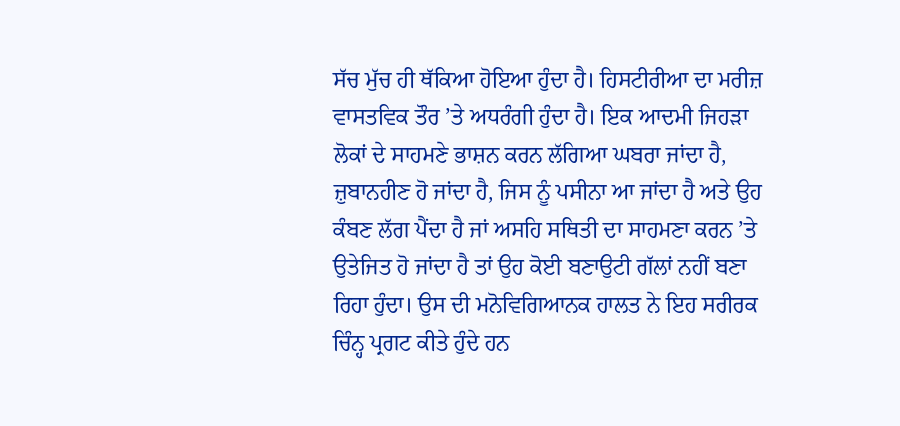ਸੱਚ ਮੁੱਚ ਹੀ ਥੱਕਿਆ ਹੋਇਆ ਹੁੰਦਾ ਹੈ। ਹਿਸਟੀਰੀਆ ਦਾ ਮਰੀਜ਼ ਵਾਸਤਵਿਕ ਤੌਰ ’ਤੇ ਅਧਰੰਗੀ ਹੁੰਦਾ ਹੈ। ਇਕ ਆਦਮੀ ਜਿਹੜਾ ਲੋਕਾਂ ਦੇ ਸਾਹਮਣੇ ਭਾਸ਼ਨ ਕਰਨ ਲੱਗਿਆ ਘਬਰਾ ਜਾਂਦਾ ਹੈ, ਜ਼ੁਬਾਨਹੀਣ ਹੋ ਜਾਂਦਾ ਹੈ, ਜਿਸ ਨੂੰ ਪਸੀਨਾ ਆ ਜਾਂਦਾ ਹੈ ਅਤੇ ਉਹ ਕੰਬਣ ਲੱਗ ਪੈਂਦਾ ਹੈ ਜਾਂ ਅਸਹਿ ਸਥਿਤੀ ਦਾ ਸਾਹਮਣਾ ਕਰਨ ’ਤੇ ਉਤੇਜਿਤ ਹੋ ਜਾਂਦਾ ਹੈ ਤਾਂ ਉਹ ਕੋਈ ਬਣਾਉਟੀ ਗੱਲਾਂ ਨਹੀਂ ਬਣਾ ਰਿਹਾ ਹੁੰਦਾ। ਉਸ ਦੀ ਮਨੋਵਿਗਿਆਨਕ ਹਾਲਤ ਨੇ ਇਹ ਸਰੀਰਕ ਚਿੰਨ੍ਹ ਪ੍ਰਗਟ ਕੀਤੇ ਹੁੰਦੇ ਹਨ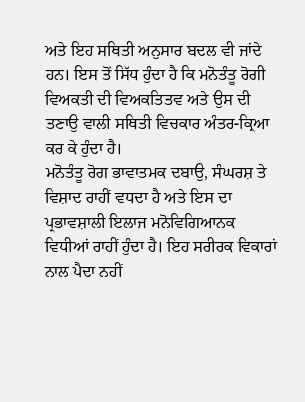ਅਤੇ ਇਹ ਸਥਿਤੀ ਅਨੁਸਾਰ ਬਦਲ ਵੀ ਜਾਂਦੇ ਹਨ। ਇਸ ਤੋਂ ਸਿੱਧ ਹੁੰਦਾ ਹੈ ਕਿ ਮਨੋਤੰਤੂ ਰੋਗੀ ਵਿਅਕਤੀ ਦੀ ਵਿਅਕਤਿਤਵ ਅਤੇ ਉਸ ਦੀ ਤਣਾਉ ਵਾਲੀ ਸਥਿਤੀ ਵਿਚਕਾਰ ਅੰਤਰ-ਕ੍ਰਿਆ ਕਰ ਕੇ ਹੁੰਦਾ ਹੈ।
ਮਨੋਤੰਤੂ ਰੋਗ ਭਾਵਾਤਮਕ ਦਬਾਉ, ਸੰਘਰਸ਼ ਤੇ ਵਿਸ਼ਾਦ ਰਾਹੀਂ ਵਧਦਾ ਹੈ ਅਤੇ ਇਸ ਦਾ ਪ੍ਰਭਾਵਸ਼ਾਲੀ ਇਲਾਜ ਮਨੋਵਿਗਿਆਨਕ ਵਿਧੀਆਂ ਰਾਹੀਂ ਹੁੰਦਾ ਹੈ। ਇਹ ਸਰੀਰਕ ਵਿਕਾਰਾਂ ਨਾਲ ਪੈਦਾ ਨਹੀਂ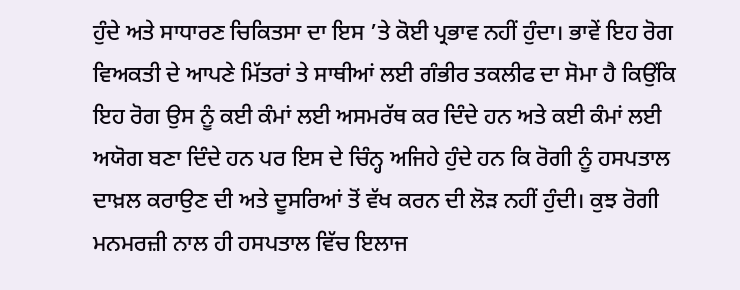ਹੁੰਦੇ ਅਤੇ ਸਾਧਾਰਣ ਚਿਕਿਤਸਾ ਦਾ ਇਸ ’ਤੇ ਕੋਈ ਪ੍ਰਭਾਵ ਨਹੀਂ ਹੁੰਦਾ। ਭਾਵੇਂ ਇਹ ਰੋਗ ਵਿਅਕਤੀ ਦੇ ਆਪਣੇ ਮਿੱਤਰਾਂ ਤੇ ਸਾਥੀਆਂ ਲਈ ਗੰਭੀਰ ਤਕਲੀਫ ਦਾ ਸੋਮਾ ਹੈ ਕਿਉਂਕਿ ਇਹ ਰੋਗ ਉਸ ਨੂੰ ਕਈ ਕੰਮਾਂ ਲਈ ਅਸਮਰੱਥ ਕਰ ਦਿੰਦੇ ਹਨ ਅਤੇ ਕਈ ਕੰਮਾਂ ਲਈ ਅਯੋਗ ਬਣਾ ਦਿੰਦੇ ਹਨ ਪਰ ਇਸ ਦੇ ਚਿੰਨ੍ਹ ਅਜਿਹੇ ਹੁੰਦੇ ਹਨ ਕਿ ਰੋਗੀ ਨੂੰ ਹਸਪਤਾਲ ਦਾਖ਼ਲ ਕਰਾਉਣ ਦੀ ਅਤੇ ਦੂਸਰਿਆਂ ਤੋਂ ਵੱਖ ਕਰਨ ਦੀ ਲੋੜ ਨਹੀਂ ਹੁੰਦੀ। ਕੁਝ ਰੋਗੀ ਮਨਮਰਜ਼ੀ ਨਾਲ ਹੀ ਹਸਪਤਾਲ ਵਿੱਚ ਇਲਾਜ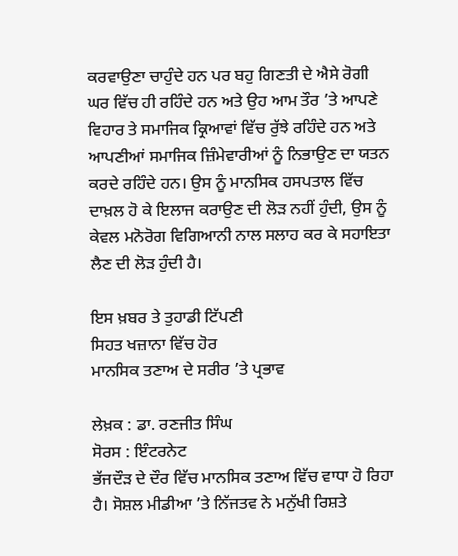ਕਰਵਾਉਣਾ ਚਾਹੁੰਦੇ ਹਨ ਪਰ ਬਹੁ ਗਿਣਤੀ ਦੇ ਐਸੇ ਰੋਗੀ ਘਰ ਵਿੱਚ ਹੀ ਰਹਿੰਦੇ ਹਨ ਅਤੇ ਉਹ ਆਮ ਤੌਰ ’ਤੇ ਆਪਣੇ ਵਿਹਾਰ ਤੇ ਸਮਾਜਿਕ ਕ੍ਰਿਆਵਾਂ ਵਿੱਚ ਰੁੱਝੇ ਰਹਿੰਦੇ ਹਨ ਅਤੇ ਆਪਣੀਆਂ ਸਮਾਜਿਕ ਜ਼ਿੰਮੇਵਾਰੀਆਂ ਨੂੰ ਨਿਭਾਉਣ ਦਾ ਯਤਨ ਕਰਦੇ ਰਹਿੰਦੇ ਹਨ। ਉਸ ਨੂੰ ਮਾਨਸਿਕ ਹਸਪਤਾਲ ਵਿੱਚ ਦਾਖ਼ਲ ਹੋ ਕੇ ਇਲਾਜ ਕਰਾਉਣ ਦੀ ਲੋੜ ਨਹੀਂ ਹੁੰਦੀ, ਉਸ ਨੂੰ ਕੇਵਲ ਮਨੋਰੋਗ ਵਿਗਿਆਨੀ ਨਾਲ ਸਲਾਹ ਕਰ ਕੇ ਸਹਾਇਤਾ ਲੈਣ ਦੀ ਲੋੜ ਹੁੰਦੀ ਹੈ।

ਇਸ ਖ਼ਬਰ ਤੇ ਤੁਹਾਡੀ ਟਿੱਪਣੀ
ਸਿਹਤ ਖਜ਼ਾਨਾ ਵਿੱਚ ਹੋਰ
ਮਾਨਸਿਕ ਤਣਾਅ ਦੇ ਸਰੀਰ ’ਤੇ ਪ੍ਰਭਾਵ

ਲੇਖ਼ਕ : ਡਾ. ਰਣਜੀਤ ਸਿੰਘ
ਸੋਰਸ : ਇੰਟਰਨੇਟ
ਭੱਜਦੌੜ ਦੇ ਦੌਰ ਵਿੱਚ ਮਾਨਸਿਕ ਤਣਾਅ ਵਿੱਚ ਵਾਧਾ ਹੋ ਰਿਹਾ ਹੈ। ਸੋਸ਼ਲ ਮੀਡੀਆ ’ਤੇ ਨਿੱਜਤਵ ਨੇ ਮਨੁੱਖੀ ਰਿਸ਼ਤੇ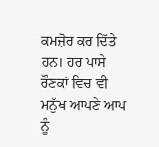ਕਮਜ਼ੋਰ ਕਰ ਦਿੱਤੇ ਹਨ। ਹਰ ਪਾਸੇ ਰੌਣਕਾਂ ਵਿਚ ਵੀ ਮਨੁੱਖ ਆਪਣੇ ਆਪ ਨੂੰ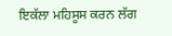ਇਕੱਲਾ ਮਹਿਸੂਸ ਕਰਨ ਲੱਗ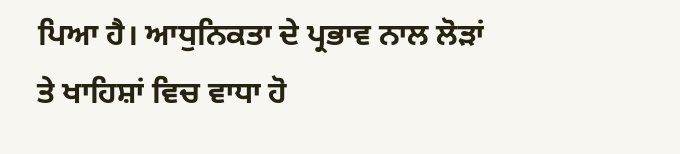ਪਿਆ ਹੈ। ਆਧੁਨਿਕਤਾ ਦੇ ਪ੍ਰਭਾਵ ਨਾਲ ਲੋੜਾਂ ਤੇ ਖਾਹਿਸ਼ਾਂ ਵਿਚ ਵਾਧਾ ਹੋ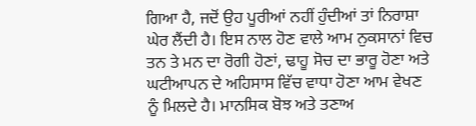ਗਿਆ ਹੈ, ਜਦੋਂ ਉਹ ਪੂਰੀਆਂ ਨਹੀਂ ਹੁੰਦੀਆਂ ਤਾਂ ਨਿਰਾਸ਼ਾ ਘੇਰ ਲੈਂਦੀ ਹੈ। ਇਸ ਨਾਲ ਹੋਣ ਵਾਲੇ ਆਮ ਨੁਕਸਾਨਾਂ ਵਿਚ ਤਨ ਤੇ ਮਨ ਦਾ ਰੋਗੀ ਹੋਣਾਂ, ਢਾਹੂ ਸੋਚ ਦਾ ਭਾਰੂ ਹੋਣਾ ਅਤੇ ਘਟੀਆਪਨ ਦੇ ਅਹਿਸਾਸ ਵਿੱਚ ਵਾਧਾ ਹੋਣਾ ਆਮ ਵੇਖਣ ਨੂੰ ਮਿਲਦੇ ਹੈ। ਮਾਨਸਿਕ ਬੋਝ ਅਤੇ ਤਣਾਅ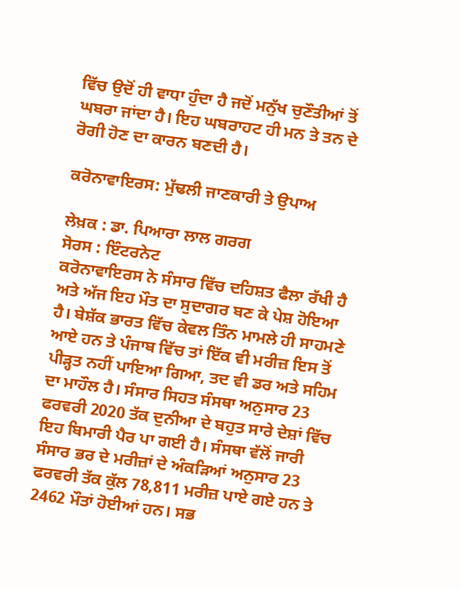ਵਿੱਚ ਉਦੋਂ ਹੀ ਵਾਧਾ ਹੁੰਦਾ ਹੈ ਜਦੋਂ ਮਨੁੱਖ ਚੁਣੌਤੀਆਂ ਤੋਂ ਘਬਰਾ ਜਾਂਦਾ ਹੈ। ਇਹ ਘਬਰਾਹਟ ਹੀ ਮਨ ਤੇ ਤਨ ਦੇ ਰੋਗੀ ਹੋਣ ਦਾ ਕਾਰਨ ਬਣਦੀ ਹੈ।

ਕਰੋਨਾਵਾਇਰਸ: ਮੁੱਢਲੀ ਜਾਣਕਾਰੀ ਤੇ ਉਪਾਅ

ਲੇਖ਼ਕ : ਡਾ. ਪਿਆਰਾ ਲਾਲ ਗਰਗ
ਸੋਰਸ : ਇੰਟਰਨੇਟ
ਕਰੋਨਾਵਾਇਰਸ ਨੇ ਸੰਸਾਰ ਵਿੱਚ ਦਹਿਸ਼ਤ ਫੈਲਾ ਰੱਖੀ ਹੈ ਅਤੇ ਅੱਜ ਇਹ ਮੌਤ ਦਾ ਸੁਦਾਗਰ ਬਣ ਕੇ ਪੇਸ਼ ਹੋਇਆ ਹੈ। ਬੇਸ਼ੱਕ ਭਾਰਤ ਵਿੱਚ ਕੇਵਲ ਤਿੰਨ ਮਾਮਲੇ ਹੀ ਸਾਹਮਣੇ ਆਏ ਹਨ ਤੇ ਪੰਜਾਬ ਵਿੱਚ ਤਾਂ ਇੱਕ ਵੀ ਮਰੀਜ਼ ਇਸ ਤੋਂ ਪੀੜ੍ਹਤ ਨਹੀਂ ਪਾਇਆ ਗਿਆ, ਤਦ ਵੀ ਡਰ ਅਤੇ ਸਹਿਮ ਦਾ ਮਾਹੌਲ ਹੈ। ਸੰਸਾਰ ਸਿਹਤ ਸੰਸਥਾ ਅਨੁਸਾਰ 23 ਫਰਵਰੀ 2020 ਤੱਕ ਦੁਨੀਆ ਦੇ ਬਹੁਤ ਸਾਰੇ ਦੇਸ਼ਾਂ ਵਿੱਚ ਇਹ ਬਿਮਾਰੀ ਪੈਰ ਪਾ ਗਈ ਹੈ। ਸੰਸਥਾ ਵੱਲੋਂ ਜਾਰੀ ਸੰਸਾਰ ਭਰ ਦੇ ਮਰੀਜ਼ਾਂ ਦੇ ਅੰਕੜਿਆਂ ਅਨੁਸਾਰ 23 ਫਰਵਰੀ ਤੱਕ ਕੁੱਲ 78,811 ਮਰੀਜ਼ ਪਾਏ ਗਏ ਹਨ ਤੇ 2462 ਮੌਤਾਂ ਹੋਈਆਂ ਹਨ। ਸਭ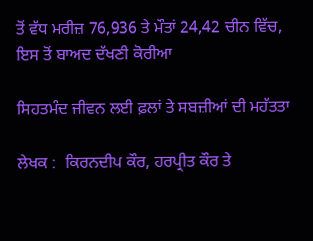ਤੋਂ ਵੱਧ ਮਰੀਜ਼ 76,936 ਤੇ ਮੌਤਾਂ 24,42 ਚੀਨ ਵਿੱਚ, ਇਸ ਤੋਂ ਬਾਅਦ ਦੱਖਣੀ ਕੋਰੀਆ

ਸਿਹਤਮੰਦ ਜੀਵਨ ਲਈ ਫ਼ਲਾਂ ਤੇ ਸਬਜ਼ੀਆਂ ਦੀ ਮਹੱਤਤਾ

ਲੇਖਕ :  ਕਿਰਨਦੀਪ ਕੌਰ, ਹਰਪ੍ਰੀਤ ਕੌਰ ਤੇ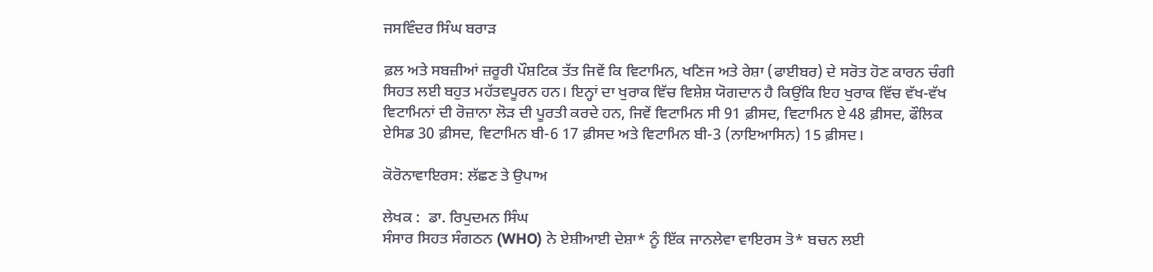ਜਸਵਿੰਦਰ ਸਿੰਘ ਬਰਾੜ

ਫ਼ਲ ਅਤੇ ਸਬਜ਼ੀਆਂ ਜ਼ਰੂਰੀ ਪੌਸ਼ਟਿਕ ਤੱਤ ਜਿਵੇਂ ਕਿ ਵਿਟਾਮਿਨ, ਖਣਿਜ ਅਤੇ ਰੇਸ਼ਾ (ਫਾਈਬਰ) ਦੇ ਸਰੋਤ ਹੋਣ ਕਾਰਨ ਚੰਗੀ ਸਿਹਤ ਲਈ ਬਹੁਤ ਮਹੱਤਵਪੂਰਨ ਹਨ। ਇਨ੍ਹਾਂ ਦਾ ਖੁਰਾਕ ਵਿੱਚ ਵਿਸ਼ੇਸ਼ ਯੋਗਦਾਨ ਹੈ ਕਿਉਂਕਿ ਇਹ ਖੁਰਾਕ ਵਿੱਚ ਵੱਖ-ਵੱਖ ਵਿਟਾਮਿਨਾਂ ਦੀ ਰੋਜ਼ਾਨਾ ਲੋੜ ਦੀ ਪੂਰਤੀ ਕਰਦੇ ਹਨ, ਜਿਵੇਂ ਵਿਟਾਮਿਨ ਸੀ 91 ਫ਼ੀਸਦ, ਵਿਟਾਮਿਨ ਏ 48 ਫ਼ੀਸਦ, ਫੌਲਿਕ ਏਸਿਡ 30 ਫ਼ੀਸਦ, ਵਿਟਾਮਿਨ ਬੀ-6 17 ਫ਼ੀਸਦ ਅਤੇ ਵਿਟਾਮਿਨ ਬੀ-3 (ਨਾਇਆਸਿਨ) 15 ਫ਼ੀਸਦ।

ਕੋਰੋਨਾਵਾਇਰਸ: ਲੱਛਣ ਤੇ ਉਪਾਅ

ਲੇਖਕ :  ਡਾ. ਰਿਪੁਦਮਨ ਸਿੰਘ
ਸੰਸਾਰ ਸਿਹਤ ਸੰਗਠਨ (WHO) ਨੇ ਏਸ਼ੀਆਈ ਦੇਸ਼ਾ* ਨੂੰ ਇੱਕ ਜਾਨਲੇਵਾ ਵਾਇਰਸ ਤੋ* ਬਚਨ ਲਈ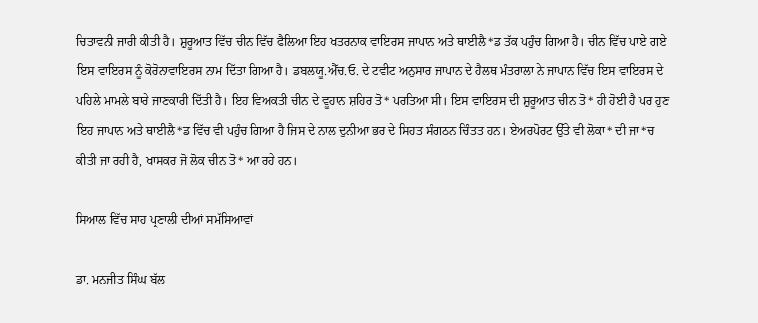ਚਿਤਾਵਨੀ ਜਾਰੀ ਕੀਤੀ ਹੈ। ਸ਼ੁਰੂਆਤ ਵਿੱਚ ਚੀਨ ਵਿੱਚ ਫੈਲਿਆ ਇਹ ਖਤਰਨਾਕ ਵਾਇਰਸ ਜਾਪਾਨ ਅਤੇ ਥਾਈਲੈ*ਡ ਤੱਕ ਪਹੁੰਚ ਗਿਆ ਹੈ। ਚੀਨ ਵਿੱਚ ਪਾਏ ਗਏ ਇਸ ਵਾਇਰਸ ਨੂੰ ਕੋਰੋਨਾਵਾਇਰਸ ਨਾਮ ਦਿੱਤਾ ਗਿਆ ਹੈ। ਡਬਲਯੂ.ਐੱਚ.ਓ. ਦੇ ਟਵੀਟ ਅਨੁਸਾਰ ਜਾਪਾਨ ਦੇ ਹੈਲਥ ਮੰਤਰਾਲਾ ਨੇ ਜਾਪਾਨ ਵਿੱਚ ਇਸ ਵਾਇਰਸ ਦੇ ਪਹਿਲੇ ਮਾਮਲੇ ਬਾਰੇ ਜਾਣਕਾਰੀ ਦਿੱਤੀ ਹੈ। ਇਹ ਵਿਅਕਤੀ ਚੀਨ ਦੇ ਵੂਹਾਨ ਸ਼ਹਿਰ ਤੋ* ਪਰਤਿਆ ਸੀ। ਇਸ ਵਾਇਰਸ ਦੀ ਸ਼ੁਰੂਆਤ ਚੀਨ ਤੋ* ਹੀ ਹੋਈ ਹੈ ਪਰ ਹੁਣ ਇਹ ਜਾਪਾਨ ਅਤੇ ਥਾਈਲੈ*ਡ ਵਿੱਚ ਵੀ ਪਹੁੰਚ ਗਿਆ ਹੈ ਜਿਸ ਦੇ ਨਾਲ ਦੁਨੀਆ ਭਰ ਦੇ ਸਿਹਤ ਸੰਗਠਨ ਚਿੰਤਤ ਹਨ। ਏਅਰਪੋਰਟ ਉੱਤੇ ਵੀ ਲੋਕਾ* ਦੀ ਜਾ*ਚ ਕੀਤੀ ਜਾ ਰਹੀ ਹੈ, ਖਾਸਕਰ ਜੋ ਲੋਕ ਚੀਨ ਤੋ* ਆ ਰਹੇ ਹਨ।

ਸਿਆਲ ਵਿੱਚ ਸਾਹ ਪ੍ਰਣਾਲੀ ਦੀਆਂ ਸਮੱਸਿਆਵਾਂ

ਡਾ. ਮਨਜੀਤ ਸਿੰਘ ਬੱਲ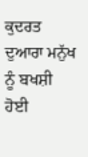ਕੁਦਰਤ ਦੁਆਰਾ ਮਨੁੱਖ ਨੂੰ ਬਖਸ਼ੀ ਹੋਈ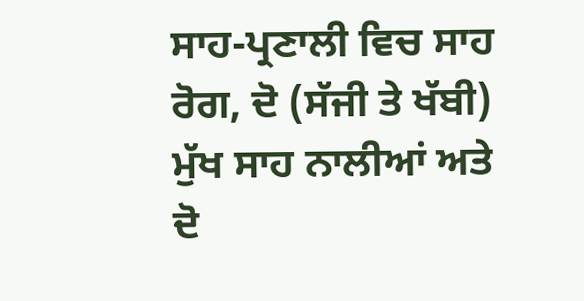ਸਾਹ-ਪ੍ਰਣਾਲੀ ਵਿਚ ਸਾਹ ਰੋਗ, ਦੋ (ਸੱਜੀ ਤੇ ਖੱਬੀ) ਮੁੱਖ ਸਾਹ ਨਾਲੀਆਂ ਅਤੇ ਦੋ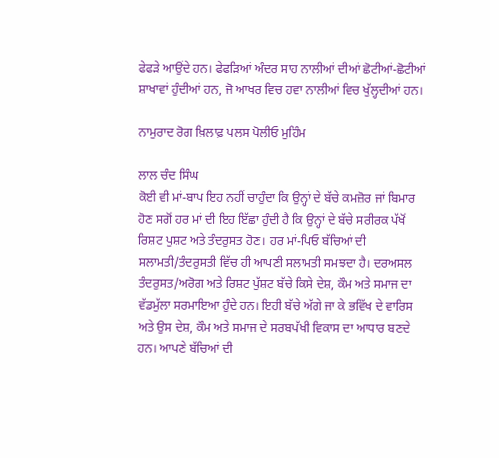ਫੇਫੜੇ ਆਉਂਦੇ ਹਨ। ਫੇਫੜਿਆਂ ਅੰਦਰ ਸਾਹ ਨਾਲੀਆਂ ਦੀਆਂ ਛੋਟੀਆਂ-ਛੋਟੀਆਂ ਸ਼ਾਖਾਵਾਂ ਹੁੰਦੀਆਂ ਹਨ, ਜੋ ਆਖਰ ਵਿਚ ਹਵਾ ਨਾਲੀਆਂ ਵਿਚ ਖੁੱਲ੍ਹਦੀਆਂ ਹਨ।

ਨਾਮੁਰਾਦ ਰੋਗ ਖ਼ਿਲਾਫ਼ ਪਲਸ ਪੋਲੀਓ ਮੁਹਿੰਮ

ਲਾਲ ਚੰਦ ਸਿੰਘ
ਕੋਈ ਵੀ ਮਾਂ-ਬਾਪ ਇਹ ਨਹੀਂ ਚਾਹੁੰਦਾ ਕਿ ਉਨ੍ਹਾਂ ਦੇ ਬੱਚੇ ਕਮਜ਼ੋਰ ਜਾਂ ਬਿਮਾਰ ਹੋਣ ਸਗੋਂ ਹਰ ਮਾਂ ਦੀ ਇਹ ਇੱਛਾ ਹੁੰਦੀ ਹੈ ਕਿ ਉਨ੍ਹਾਂ ਦੇ ਬੱਚੇ ਸਰੀਰਕ ਪੱਖੋਂ ਰਿਸ਼ਟ ਪੁਸ਼ਟ ਅਤੇ ਤੰਦਰੁਸਤ ਹੋਣ। ਹਰ ਮਾਂ-ਪਿਓ ਬੱਚਿਆਂ ਦੀ ਸਲਾਮਤੀ/ਤੰਦਰੁਸਤੀ ਵਿੱਚ ਹੀ ਆਪਣੀ ਸਲਾਮਤੀ ਸਮਝਦਾ ਹੈ। ਦਰਅਸਲ ਤੰਦਰੁਸਤ/ਅਰੋਗ ਅਤੇ ਰਿਸ਼ਟ ਪੁੱਸ਼ਟ ਬੱਚੇ ਕਿਸੇ ਦੇਸ਼, ਕੌਮ ਅਤੇ ਸਮਾਜ ਦਾ ਵੱਡਮੁੱਲਾ ਸਰਮਾਇਆ ਹੁੰਦੇ ਹਨ। ਇਹੀ ਬੱਚੇ ਅੱਗੇ ਜਾ ਕੇ ਭਵਿੱਖ ਦੇ ਵਾਰਿਸ ਅਤੇ ਉਸ ਦੇਸ਼, ਕੌਮ ਅਤੇ ਸਮਾਜ ਦੇ ਸਰਬਪੱਖੀ ਵਿਕਾਸ ਦਾ ਆਧਾਰ ਬਣਦੇ ਹਨ। ਆਪਣੇ ਬੱਚਿਆਂ ਦੀ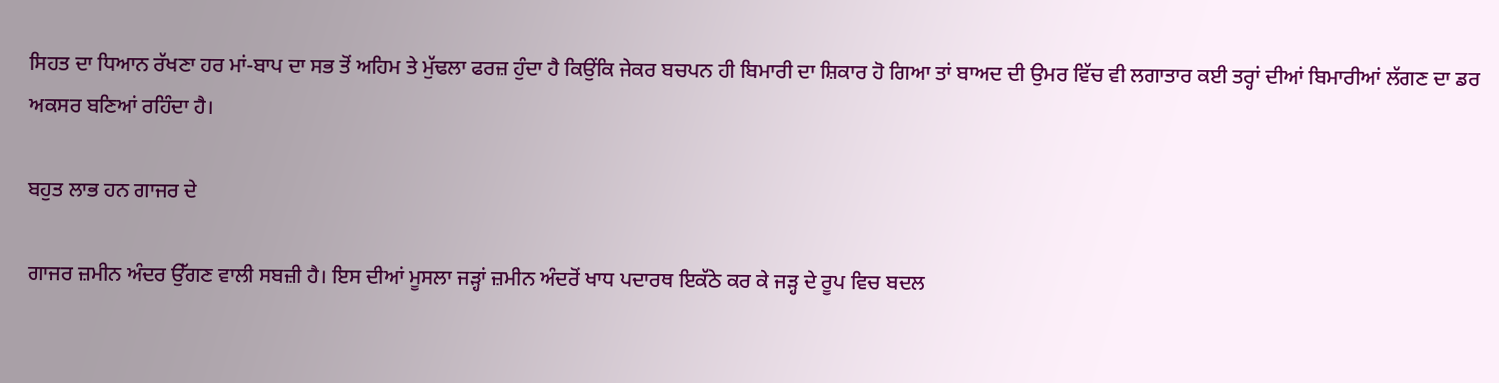ਸਿਹਤ ਦਾ ਧਿਆਨ ਰੱਖਣਾ ਹਰ ਮਾਂ-ਬਾਪ ਦਾ ਸਭ ਤੋਂ ਅਹਿਮ ਤੇ ਮੁੱਢਲਾ ਫਰਜ਼ ਹੁੰਦਾ ਹੈ ਕਿਉਂਕਿ ਜੇਕਰ ਬਚਪਨ ਹੀ ਬਿਮਾਰੀ ਦਾ ਸ਼ਿਕਾਰ ਹੋ ਗਿਆ ਤਾਂ ਬਾਅਦ ਦੀ ਉਮਰ ਵਿੱਚ ਵੀ ਲਗਾਤਾਰ ਕਈ ਤਰ੍ਹਾਂ ਦੀਆਂ ਬਿਮਾਰੀਆਂ ਲੱਗਣ ਦਾ ਡਰ ਅਕਸਰ ਬਣਿਆਂ ਰਹਿੰਦਾ ਹੈ।

ਬਹੁਤ ਲਾਭ ਹਨ ਗਾਜਰ ਦੇ

ਗਾਜਰ ਜ਼ਮੀਨ ਅੰਦਰ ਉੱਗਣ ਵਾਲੀ ਸਬਜ਼ੀ ਹੈ। ਇਸ ਦੀਆਂ ਮੂਸਲਾ ਜੜ੍ਹਾਂ ਜ਼ਮੀਨ ਅੰਦਰੋਂ ਖਾਧ ਪਦਾਰਥ ਇਕੱਠੇ ਕਰ ਕੇ ਜੜ੍ਹ ਦੇ ਰੂਪ ਵਿਚ ਬਦਲ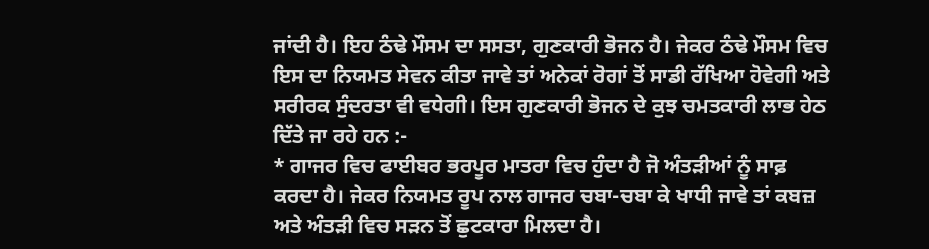ਜਾਂਦੀ ਹੈ। ਇਹ ਠੰਢੇ ਮੌਸਮ ਦਾ ਸਸਤਾ, ਗੁਣਕਾਰੀ ਭੋਜਨ ਹੈ। ਜੇਕਰ ਠੰਢੇ ਮੌਸਮ ਵਿਚ ਇਸ ਦਾ ਨਿਯਮਤ ਸੇਵਨ ਕੀਤਾ ਜਾਵੇ ਤਾਂ ਅਨੇਕਾਂ ਰੋਗਾਂ ਤੋਂ ਸਾਡੀ ਰੱਖਿਆ ਹੋਵੇਗੀ ਅਤੇ ਸਰੀਰਕ ਸੁੰਦਰਤਾ ਵੀ ਵਧੇਗੀ। ਇਸ ਗੁਣਕਾਰੀ ਭੋਜਨ ਦੇ ਕੁਝ ਚਮਤਕਾਰੀ ਲਾਭ ਹੇਠ ਦਿੱਤੇ ਜਾ ਰਹੇ ਹਨ :-
* ਗਾਜਰ ਵਿਚ ਫਾਈਬਰ ਭਰਪੂਰ ਮਾਤਰਾ ਵਿਚ ਹੁੰਦਾ ਹੈ ਜੋ ਅੰਤੜੀਆਂ ਨੂੰ ਸਾਫ਼ ਕਰਦਾ ਹੈ। ਜੇਕਰ ਨਿਯਮਤ ਰੂਪ ਨਾਲ ਗਾਜਰ ਚਬਾ-ਚਬਾ ਕੇ ਖਾਧੀ ਜਾਵੇ ਤਾਂ ਕਬਜ਼ ਅਤੇ ਅੰਤੜੀ ਵਿਚ ਸੜਨ ਤੋਂ ਛੁਟਕਾਰਾ ਮਿਲਦਾ ਹੈ।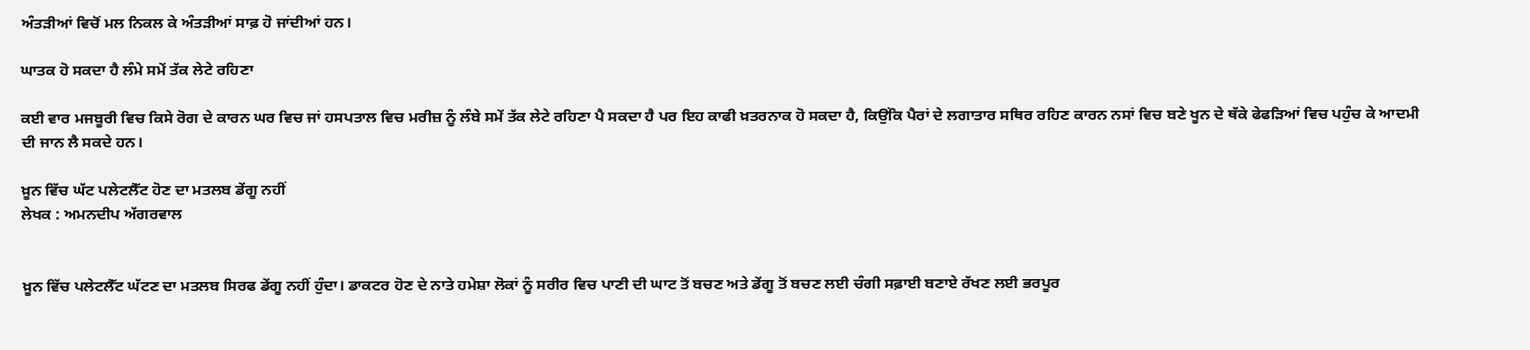ਅੰਤੜੀਆਂ ਵਿਚੋਂ ਮਲ ਨਿਕਲ ਕੇ ਅੰਤੜੀਆਂ ਸਾਫ਼ ਹੋ ਜਾਂਦੀਆਂ ਹਨ।

ਘਾਤਕ ਹੋ ਸਕਦਾ ਹੈ ਲੰਮੇ ਸਮੇਂ ਤੱਕ ਲੇਟੇ ਰਹਿਣਾ

ਕਈ ਵਾਰ ਮਜਬੂਰੀ ਵਿਚ ਕਿਸੇ ਰੋਗ ਦੇ ਕਾਰਨ ਘਰ ਵਿਚ ਜਾਂ ਹਸਪਤਾਲ ਵਿਚ ਮਰੀਜ਼ ਨੂੰ ਲੰਬੇ ਸਮੇਂ ਤੱਕ ਲੇਟੇ ਰਹਿਣਾ ਪੈ ਸਕਦਾ ਹੈ ਪਰ ਇਹ ਕਾਫੀ ਖ਼ਤਰਨਾਕ ਹੋ ਸਕਦਾ ਹੈ, ਕਿਉਂਕਿ ਪੈਰਾਂ ਦੇ ਲਗਾਤਾਰ ਸਥਿਰ ਰਹਿਣ ਕਾਰਨ ਨਸਾਂ ਵਿਚ ਬਣੇ ਖੂਨ ਦੇ ਥੱਕੇ ਫੇਫੜਿਆਂ ਵਿਚ ਪਹੁੰਚ ਕੇ ਆਦਮੀ ਦੀ ਜਾਨ ਲੈ ਸਕਦੇ ਹਨ।

ਖ਼ੂਨ ਵਿੱਚ ਘੱਟ ਪਲੇਟਲੈੱਟ ਹੋਣ ਦਾ ਮਤਲਬ ਡੇਂਗੂ ਨਹੀਂ
ਲੇਖਕ : ਅਮਨਦੀਪ ਅੱਗਰਵਾਲ


ਖ਼ੂਨ ਵਿੱਚ ਪਲੇਟਲੈੱਟ ਘੱਟਣ ਦਾ ਮਤਲਬ ਸਿਰਫ ਡੇਂਗੂ ਨਹੀਂ ਹੁੰਦਾ। ਡਾਕਟਰ ਹੋਣ ਦੇ ਨਾਤੇ ਹਮੇਸ਼ਾ ਲੋਕਾਂ ਨੂੰ ਸਰੀਰ ਵਿਚ ਪਾਣੀ ਦੀ ਘਾਟ ਤੋਂ ਬਚਣ ਅਤੇ ਡੇਂਗੂ ਤੋਂ ਬਚਣ ਲਈ ਚੰਗੀ ਸਫ਼ਾਈ ਬਣਾਏ ਰੱਖਣ ਲਈ ਭਰਪੂਰ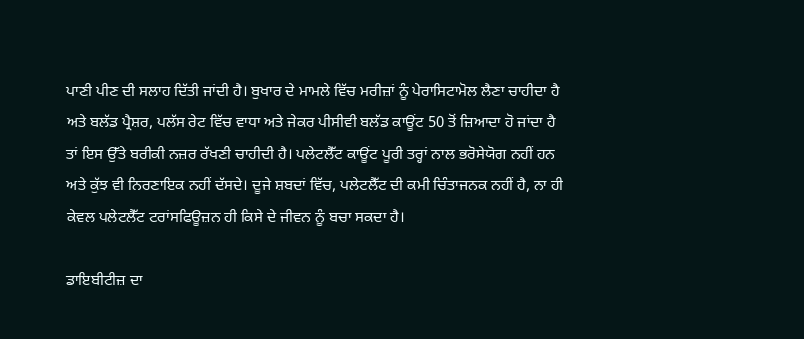ਪਾਣੀ ਪੀਣ ਦੀ ਸਲਾਹ ਦਿੱਤੀ ਜਾਂਦੀ ਹੈ। ਬੁਖਾਰ ਦੇ ਮਾਮਲੇ ਵਿੱਚ ਮਰੀਜ਼ਾਂ ਨੂੰ ਪੇਰਾਸਿਟਾਮੋਲ ਲੈਣਾ ਚਾਹੀਦਾ ਹੈ ਅਤੇ ਬਲੱਡ ਪ੍ਰੈਸ਼ਰ, ਪਲੱਸ ਰੇਟ ਵਿੱਚ ਵਾਧਾ ਅਤੇ ਜੇਕਰ ਪੀਸੀਵੀ ਬਲੱਡ ਕਾਊਂਟ 50 ਤੋਂ ਜ਼ਿਆਦਾ ਹੋ ਜਾਂਦਾ ਹੈ ਤਾਂ ਇਸ ਉੱਤੇ ਬਰੀਕੀ ਨਜ਼ਰ ਰੱਖਣੀ ਚਾਹੀਦੀ ਹੈ। ਪਲੇਟਲੈੱਟ ਕਾਊਂਟ ਪੂਰੀ ਤਰ੍ਹਾਂ ਨਾਲ ਭਰੋਸੇਯੋਗ ਨਹੀਂ ਹਨ ਅਤੇ ਕੁੱਝ ਵੀ ਨਿਰਣਾਇਕ ਨਹੀਂ ਦੱਸਦੇ। ਦੂਜੇ ਸ਼ਬਦਾਂ ਵਿੱਚ, ਪਲੇਟਲੈੱਟ ਦੀ ਕਮੀ ਚਿੰਤਾਜਨਕ ਨਹੀਂ ਹੈ, ਨਾ ਹੀ ਕੇਵਲ ਪਲੇਟਲੈੱਟ ਟਰਾਂਸਫਿਊਜ਼ਨ ਹੀ ਕਿਸੇ ਦੇ ਜੀਵਨ ਨੂੰ ਬਚਾ ਸਕਦਾ ਹੈ।

ਡਾਇਬੀਟੀਜ਼ ਦਾ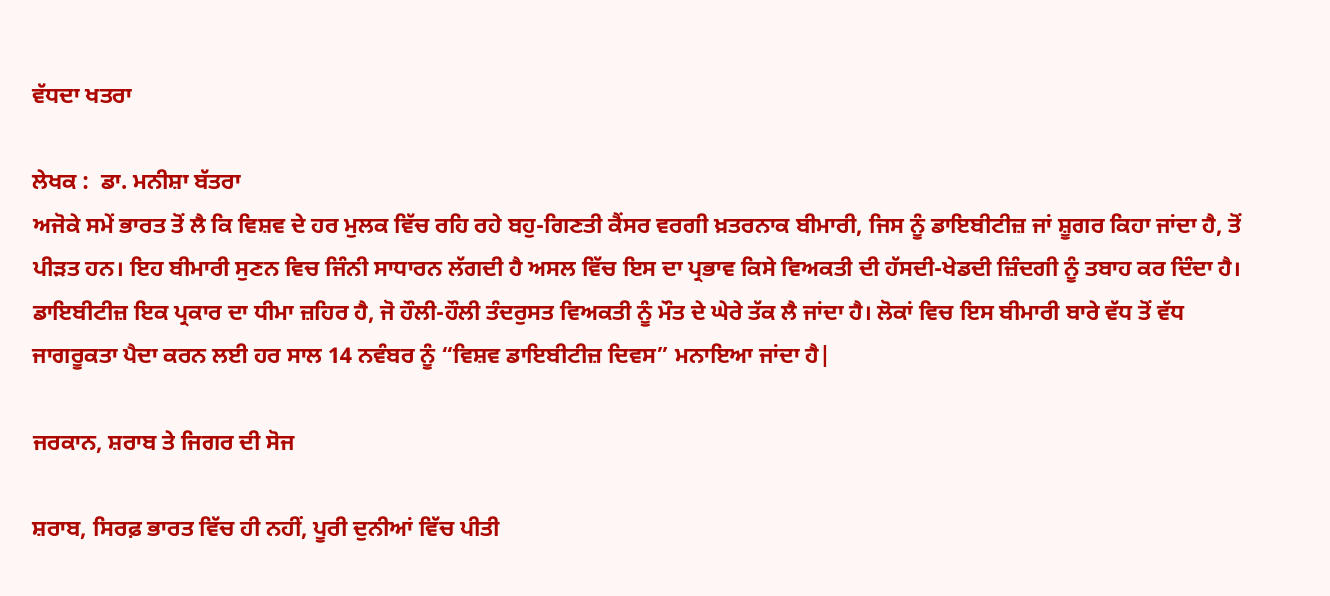ਵੱਧਦਾ ਖਤਰਾ

ਲੇਖਕ :  ਡਾ. ਮਨੀਸ਼ਾ ਬੱਤਰਾ
ਅਜੋਕੇ ਸਮੇਂ ਭਾਰਤ ਤੋਂ ਲੈ ਕਿ ਵਿਸ਼ਵ ਦੇ ਹਰ ਮੁਲਕ ਵਿੱਚ ਰਹਿ ਰਹੇ ਬਹੁ-ਗਿਣਤੀ ਕੈਂਸਰ ਵਰਗੀ ਖ਼ਤਰਨਾਕ ਬੀਮਾਰੀ, ਜਿਸ ਨੂੰ ਡਾਇਬੀਟੀਜ਼ ਜਾਂ ਸ਼ੂਗਰ ਕਿਹਾ ਜਾਂਦਾ ਹੈ, ਤੋਂ ਪੀੜਤ ਹਨ। ਇਹ ਬੀਮਾਰੀ ਸੁਣਨ ਵਿਚ ਜਿੰਨੀ ਸਾਧਾਰਨ ਲੱਗਦੀ ਹੈ ਅਸਲ ਵਿੱਚ ਇਸ ਦਾ ਪ੍ਰਭਾਵ ਕਿਸੇ ਵਿਅਕਤੀ ਦੀ ਹੱਸਦੀ-ਖੇਡਦੀ ਜ਼ਿੰਦਗੀ ਨੂੰ ਤਬਾਹ ਕਰ ਦਿੰਦਾ ਹੈ। ਡਾਇਬੀਟੀਜ਼ ਇਕ ਪ੍ਰਕਾਰ ਦਾ ਧੀਮਾ ਜ਼ਹਿਰ ਹੈ, ਜੋ ਹੌਲੀ-ਹੌਲੀ ਤੰਦਰੁਸਤ ਵਿਅਕਤੀ ਨੂੰ ਮੌਤ ਦੇ ਘੇਰੇ ਤੱਕ ਲੈ ਜਾਂਦਾ ਹੈ। ਲੋਕਾਂ ਵਿਚ ਇਸ ਬੀਮਾਰੀ ਬਾਰੇ ਵੱਧ ਤੋਂ ਵੱਧ ਜਾਗਰੂਕਤਾ ਪੈਦਾ ਕਰਨ ਲਈ ਹਰ ਸਾਲ 14 ਨਵੰਬਰ ਨੂੰ “ਵਿਸ਼ਵ ਡਾਇਬੀਟੀਜ਼ ਦਿਵਸ” ਮਨਾਇਆ ਜਾਂਦਾ ਹੈ|

ਜਰਕਾਨ, ਸ਼ਰਾਬ ਤੇ ਜਿਗਰ ਦੀ ਸੋਜ

ਸ਼ਰਾਬ, ਸਿਰਫ਼ ਭਾਰਤ ਵਿੱਚ ਹੀ ਨਹੀਂ, ਪੂਰੀ ਦੁਨੀਆਂ ਵਿੱਚ ਪੀਤੀ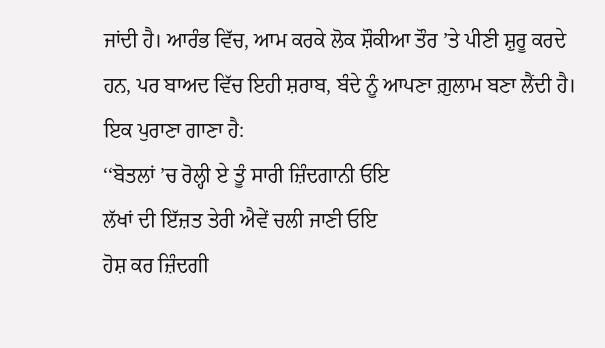ਜਾਂਦੀ ਹੈ। ਆਰੰਭ ਵਿੱਚ, ਆਮ ਕਰਕੇ ਲੋਕ ਸ਼ੌਕੀਆ ਤੌਰ ’ਤੇ ਪੀਣੀ ਸ਼ੁਰੂ ਕਰਦੇ ਹਨ, ਪਰ ਬਾਅਦ ਵਿੱਚ ਇਹੀ ਸ਼ਰਾਬ, ਬੰਦੇ ਨੂੰ ਆਪਣਾ ਗ਼ੁਲਾਮ ਬਣਾ ਲੈਂਦੀ ਹੈ। ਇਕ ਪੁਰਾਣਾ ਗਾਣਾ ਹੈ:
‘‘ਬੋਤਲਾਂ ’ਚ ਰੋਲ੍ਹੀ ਏ ਤੂੰ ਸਾਰੀ ਜ਼ਿੰਦਗਾਨੀ ਓਇ
ਲੱਖਾਂ ਦੀ ਇੱਜ਼ਤ ਤੇਰੀ ਐਵੇਂ ਚਲੀ ਜਾਣੀ ਓਇ
ਹੋਸ਼ ਕਰ ਜ਼ਿੰਦਗੀ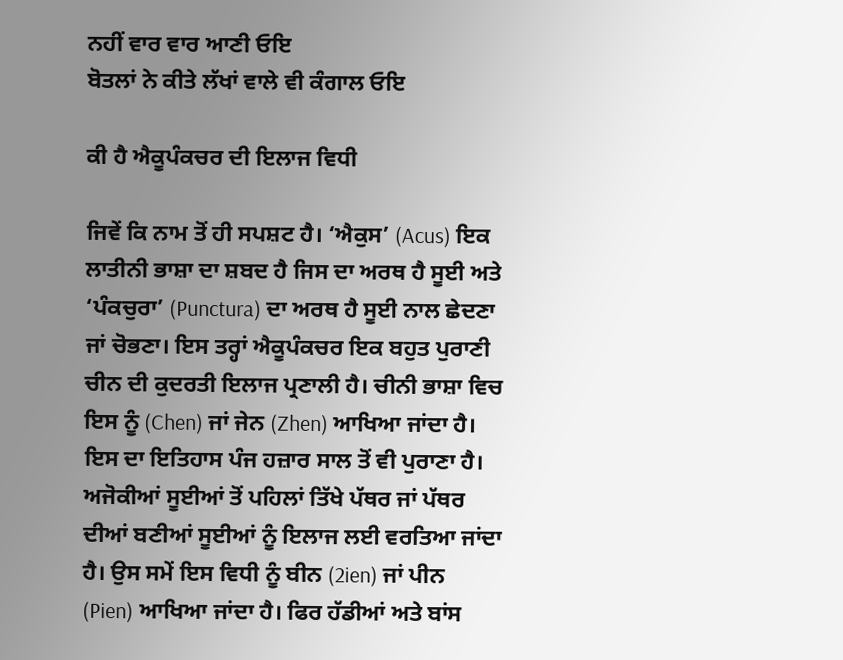ਨਹੀਂ ਵਾਰ ਵਾਰ ਆਣੀ ਓਇ
ਬੋਤਲਾਂ ਨੇ ਕੀਤੇ ਲੱਖਾਂ ਵਾਲੇ ਵੀ ਕੰਗਾਲ ਓਇ

ਕੀ ਹੈ ਐਕੂਪੰਕਚਰ ਦੀ ਇਲਾਜ ਵਿਧੀ

ਜਿਵੇਂ ਕਿ ਨਾਮ ਤੋਂ ਹੀ ਸਪਸ਼ਟ ਹੈ। ‘ਐਕੁਸ’ (Acus) ਇਕ ਲਾਤੀਨੀ ਭਾਸ਼ਾ ਦਾ ਸ਼ਬਦ ਹੈ ਜਿਸ ਦਾ ਅਰਥ ਹੈ ਸੂਈ ਅਤੇ ‘ਪੰਕਚੁਰਾ’ (Punctura) ਦਾ ਅਰਥ ਹੈ ਸੂਈ ਨਾਲ ਛੇਦਣਾ ਜਾਂ ਚੋਭਣਾ। ਇਸ ਤਰ੍ਹਾਂ ਐਕੂਪੰਕਚਰ ਇਕ ਬਹੁਤ ਪੁਰਾਣੀ ਚੀਨ ਦੀ ਕੁਦਰਤੀ ਇਲਾਜ ਪ੍ਰਣਾਲੀ ਹੈ। ਚੀਨੀ ਭਾਸ਼ਾ ਵਿਚ ਇਸ ਨੂੰ (Chen) ਜਾਂ ਜੇਨ (Zhen) ਆਖਿਆ ਜਾਂਦਾ ਹੈ। ਇਸ ਦਾ ਇਤਿਹਾਸ ਪੰਜ ਹਜ਼ਾਰ ਸਾਲ ਤੋਂ ਵੀ ਪੁਰਾਣਾ ਹੈ। ਅਜੋਕੀਆਂ ਸੂਈਆਂ ਤੋਂ ਪਹਿਲਾਂ ਤਿੱਖੇ ਪੱਥਰ ਜਾਂ ਪੱਥਰ ਦੀਆਂ ਬਣੀਆਂ ਸੂਈਆਂ ਨੂੰ ਇਲਾਜ ਲਈ ਵਰਤਿਆ ਜਾਂਦਾ ਹੈ। ਉਸ ਸਮੇਂ ਇਸ ਵਿਧੀ ਨੂੰ ਬੀਨ (2ien) ਜਾਂ ਪੀਨ (Pien) ਆਖਿਆ ਜਾਂਦਾ ਹੈ। ਫਿਰ ਹੱਡੀਆਂ ਅਤੇ ਬਾਂਸ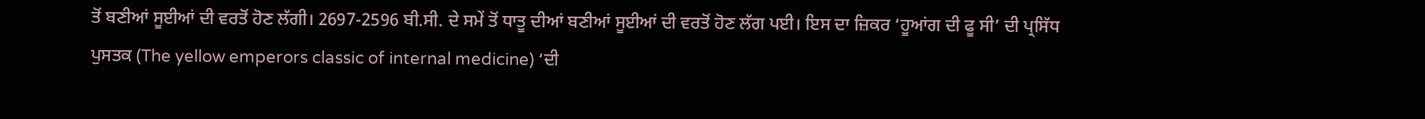ਤੋਂ ਬਣੀਆਂ ਸੂਈਆਂ ਦੀ ਵਰਤੋਂ ਹੋਣ ਲੱਗੀ। 2697-2596 ਬੀ.ਸੀ. ਦੇ ਸਮੇਂ ਤੋਂ ਧਾਤੂ ਦੀਆਂ ਬਣੀਆਂ ਸੂਈਆਂ ਦੀ ਵਰਤੋਂ ਹੋਣ ਲੱਗ ਪਈ। ਇਸ ਦਾ ਜ਼ਿਕਰ ‘ਹੂਆਂਗ ਦੀ ਫੂ ਸੀ’ ਦੀ ਪ੍ਰਸਿੱਧ ਪੁਸਤਕ (The yellow emperors classic of internal medicine) ‘ਦੀ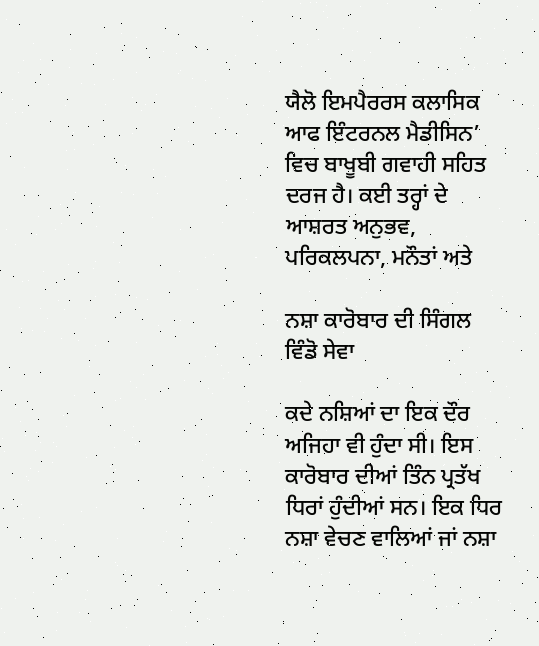ਯੈਲੋ ਇਮਪੈਰਰਸ ਕਲਾਸਿਕ ਆਫ ਇੰਟਰਨਲ ਮੈਡੀਸਿਨ’ ਵਿਚ ਬਾਖੂਬੀ ਗਵਾਹੀ ਸਹਿਤ ਦਰਜ ਹੈ। ਕਈ ਤਰ੍ਹਾਂ ਦੇ ਆਸ਼ਰਤ ਅਨੁਭਵ, ਪਰਿਕਲਪਨਾ, ਮਨੌਤਾਂ ਅਤੇ

ਨਸ਼ਾ ਕਾਰੋਬਾਰ ਦੀ ਸਿੰਗਲ ਵਿੰਡੋ ਸੇਵਾ

ਕਦੇ ਨਸ਼ਿਆਂ ਦਾ ਇਕ ਦੌਰ ਅਜਿਹਾ ਵੀ ਹੁੰਦਾ ਸੀ। ਇਸ ਕਾਰੋਬਾਰ ਦੀਆਂ ਤਿੰਨ ਪ੍ਰਤੱਖ ਧਿਰਾਂ ਹੁੰਦੀਆਂ ਸਨ। ਇਕ ਧਿਰ ਨਸ਼ਾ ਵੇਚਣ ਵਾਲਿਆਂ ਜਾਂ ਨਸ਼ਾ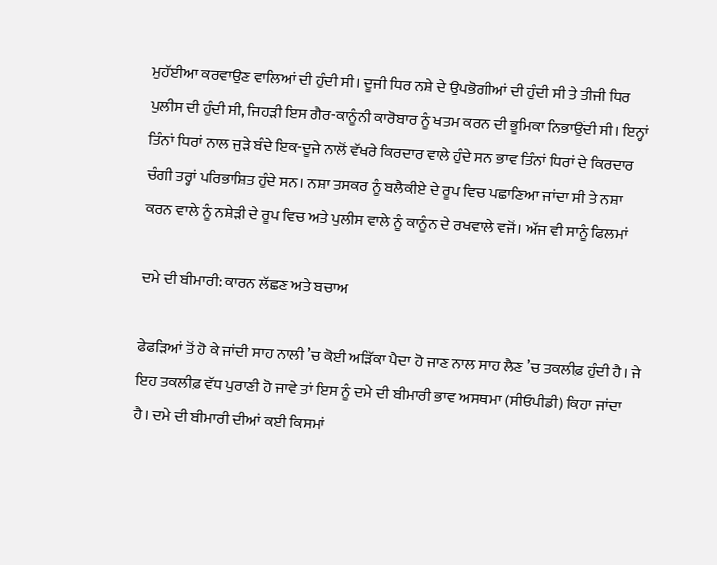ਮੁਹੱਈਆ ਕਰਵਾਉਣ ਵਾਲਿਆਂ ਦੀ ਹੁੰਦੀ ਸੀ। ਦੂਜੀ ਧਿਰ ਨਸ਼ੇ ਦੇ ਉਪਭੋਗੀਆਂ ਦੀ ਹੁੰਦੀ ਸੀ ਤੇ ਤੀਜੀ ਧਿਰ ਪੁਲੀਸ ਦੀ ਹੁੰਦੀ ਸੀ, ਜਿਹੜੀ ਇਸ ਗੈਰ-ਕਾਨੂੰਨੀ ਕਾਰੋਬਾਰ ਨੂੰ ਖਤਮ ਕਰਨ ਦੀ ਭੂਮਿਕਾ ਨਿਭਾਉਂਦੀ ਸੀ। ਇਨ੍ਹਾਂ ਤਿੰਨਾਂ ਧਿਰਾਂ ਨਾਲ ਜੁੜੇ ਬੰਦੇ ਇਕ-ਦੂਜੇ ਨਾਲੋਂ ਵੱਖਰੇ ਕਿਰਦਾਰ ਵਾਲੇ ਹੁੰਦੇ ਸਨ ਭਾਵ ਤਿੰਨਾਂ ਧਿਰਾਂ ਦੇ ਕਿਰਦਾਰ ਚੰਗੀ ਤਰ੍ਹਾਂ ਪਰਿਭਾਸ਼ਿਤ ਹੁੰਦੇ ਸਨ। ਨਸ਼ਾ ਤਸਕਰ ਨੂੰ ਬਲੈਕੀਏ ਦੇ ਰੂਪ ਵਿਚ ਪਛਾਣਿਆ ਜਾਂਦਾ ਸੀ ਤੇ ਨਸ਼ਾ ਕਰਨ ਵਾਲੇ ਨੂੰ ਨਸ਼ੇੜੀ ਦੇ ਰੂਪ ਵਿਚ ਅਤੇ ਪੁਲੀਸ ਵਾਲੇ ਨੂੰ ਕਾਨੂੰਨ ਦੇ ਰਖਵਾਲੇ ਵਜੋਂ। ਅੱਜ ਵੀ ਸਾਨੂੰ ਫਿਲਮਾਂ

ਦਮੇ ਦੀ ਬੀਮਾਰੀ: ਕਾਰਨ ਲੱਛਣ ਅਤੇ ਬਚਾਅ

ਫੇਫੜਿਆਂ ਤੋਂ ਹੋ ਕੇ ਜਾਂਦੀ ਸਾਹ ਨਾਲੀ ’ਚ ਕੋਈ ਅੜਿੱਕਾ ਪੈਦਾ ਹੋ ਜਾਣ ਨਾਲ ਸਾਹ ਲੈਣ ’ਚ ਤਕਲੀਫ਼ ਹੁੰਦੀ ਹੈ। ਜੇ ਇਹ ਤਕਲੀਫ਼ ਵੱਧ ਪੁਰਾਣੀ ਹੋ ਜਾਵੇ ਤਾਂ ਇਸ ਨੂੰ ਦਮੇ ਦੀ ਬੀਮਾਰੀ ਭਾਵ ਅਸਥਮਾ (ਸੀਓਪੀਡੀ) ਕਿਹਾ ਜਾਂਦਾ ਹੈ। ਦਮੇ ਦੀ ਬੀਮਾਰੀ ਦੀਆਂ ਕਈ ਕਿਸਮਾਂ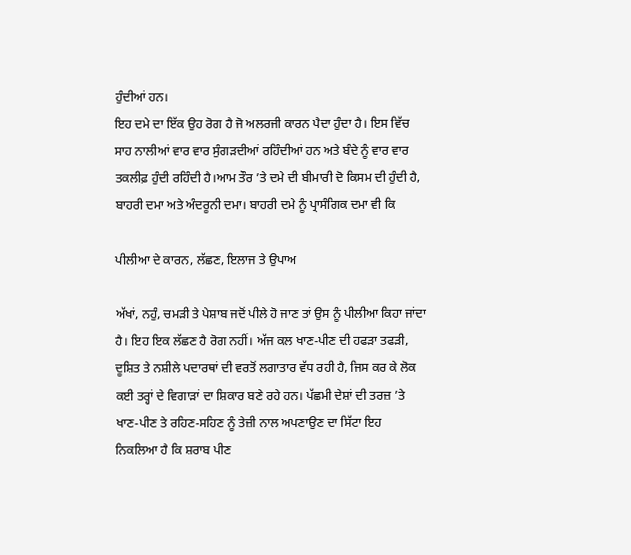ਹੁੰਦੀਆਂ ਹਨ।
ਇਹ ਦਮੇ ਦਾ ਇੱਕ ਉਹ ਰੋਗ ਹੈ ਜੋ ਅਲਰਜੀ ਕਾਰਨ ਪੈਦਾ ਹੁੰਦਾ ਹੈ। ਇਸ ਵਿੱਚ ਸਾਹ ਨਾਲੀਆਂ ਵਾਰ ਵਾਰ ਸੁੰਗੜਦੀਆਂ ਰਹਿੰਦੀਆਂ ਹਨ ਅਤੇ ਬੰਦੇ ਨੂੰ ਵਾਰ ਵਾਰ ਤਕਲੀਫ਼ ਹੁੰਦੀ ਰਹਿੰਦੀ ਹੈ।ਆਮ ਤੌਰ ’ਤੇ ਦਮੇ ਦੀ ਬੀਮਾਰੀ ਦੋ ਕਿਸਮ ਦੀ ਹੁੰਦੀ ਹੈ, ਬਾਹਰੀ ਦਮਾ ਅਤੇ ਅੰਦਰੂਨੀ ਦਮਾ। ਬਾਹਰੀ ਦਮੇ ਨੂੰ ਪ੍ਰਾਸੰਗਿਕ ਦਮਾ ਵੀ ਕਿ

ਪੀਲੀਆ ਦੇ ਕਾਰਨ, ਲੱਛਣ, ਇਲਾਜ ਤੇ ਉਪਾਅ

ਅੱਖਾਂ, ਨਹੁੰ, ਚਮੜੀ ਤੇ ਪੇਸ਼ਾਬ ਜਦੋਂ ਪੀਲੇ ਹੋ ਜਾਣ ਤਾਂ ਉਸ ਨੂੰ ਪੀਲੀਆ ਕਿਹਾ ਜਾਂਦਾ ਹੈ। ਇਹ ਇਕ ਲੱਛਣ ਹੈ ਰੋਗ ਨਹੀਂ। ਅੱਜ ਕਲ ਖਾਣ-ਪੀਣ ਦੀ ਹਫੜਾ ਤਫੜੀ, ਦੂਸ਼ਿਤ ਤੇ ਨਸ਼ੀਲੇ ਪਦਾਰਥਾਂ ਦੀ ਵਰਤੋਂ ਲਗਾਤਾਰ ਵੱਧ ਰਹੀ ਹੈ, ਜਿਸ ਕਰ ਕੇ ਲੋਕ ਕਈ ਤਰ੍ਹਾਂ ਦੇ ਵਿਗਾੜਾਂ ਦਾ ਸ਼ਿਕਾਰ ਬਣੇ ਰਹੇ ਹਨ। ਪੱਛਮੀ ਦੇਸ਼ਾਂ ਦੀ ਤਰਜ਼ ’ਤੇ ਖਾਣ-ਪੀਣ ਤੇ ਰਹਿਣ-ਸਹਿਣ ਨੂੰ ਤੇਜ਼ੀ ਨਾਲ ਅਪਣਾਉਣ ਦਾ ਸਿੱਟਾ ਇਹ ਨਿਕਲਿਆ ਹੈ ਕਿ ਸ਼ਰਾਬ ਪੀਣ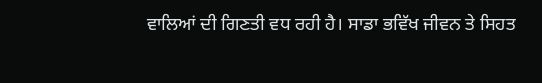ਵਾਲਿਆਂ ਦੀ ਗਿਣਤੀ ਵਧ ਰਹੀ ਹੈ। ਸਾਡਾ ਭਵਿੱਖ ਜੀਵਨ ਤੇ ਸਿਹਤ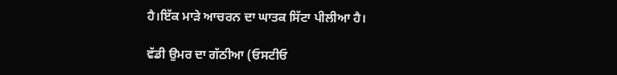ਹੈ।ਇੱਕ ਮਾੜੇ ਆਚਰਨ ਦਾ ਘਾਤਕ ਸਿੱਟਾ ਪੀਲੀਆ ਹੈ।

ਵੱਡੀ ਉਮਰ ਦਾ ਗੱਠੀਆ (ਓਸਟੀਓ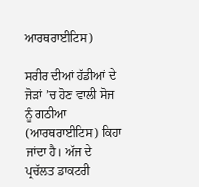ਆਰਥਰਾਈਟਿਸ)

ਸਰੀਰ ਦੀਆਂ ਹੱਡੀਆਂ ਦੇ ਜੋੜਾਂ ’ਚ ਹੋਣ ਵਾਲੀ ਸੋਜ ਨੂੰ ਗਠੀਆ (ਆਰਥਰਾਈਟਿਸ) ਕਿਹਾ ਜਾਂਦਾ ਹੈ। ਅੱਜ ਦੇ ਪ੍ਰਚੱਲਤ ਡਾਕਟਰੀ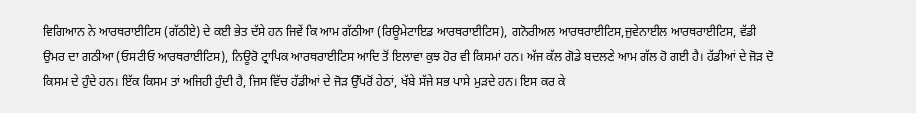ਵਿਗਿਆਨ ਨੇ ਆਰਥਰਾਈਟਿਸ (ਗੱਠੀਏ) ਦੇ ਕਈ ਭੇਤ ਦੱਸੇ ਹਨ ਜਿਵੇਂ ਕਿ ਆਮ ਗੱਠੀਆ (ਰਿਊਮੇਟਾਇਡ ਆਰਥਰਾਈਟਿਸ), ਗਨੋਰੀਅਲ ਆਰਥਰਾਈਟਿਸ,ਜੁਵੇਨਾਈਲ ਆਰਥਰਾਈਟਿਸ, ਵੱਡੀ ਉਮਰ ਦਾ ਗਠੀਆ (ਓਸਟੀਓ ਆਰਥਰਾਈਟਿਸ), ਨਿਊਰੋ ਟ੍ਰਾਪਿਕ ਆਰਥਰਾਈਟਿਸ ਆਦਿ ਤੋਂ ਇਲਾਵਾ ਕੁਝ ਹੋਰ ਵੀ ਕਿਸਮਾਂ ਹਨ। ਅੱਜ ਕੱਲ ਗੋਡੇ ਬਦਲਣੇ ਆਮ ਗੱਲ ਹੋ ਗਈ ਹੈ। ਹੱਡੀਆਂ ਦੇ ਜੋੜ ਦੋ ਕਿਸਮ ਦੇ ਹੁੰਦੇ ਹਨ। ਇੱਕ ਕਿਸਮ ਤਾਂ ਅਜਿਹੀ ਹੁੰਦੀ ਹੈ, ਜਿਸ ਵਿੱਚ ਹੱਡੀਆਂ ਦੇ ਜੋੜ ਉੱਪਰੋਂ ਹੇਠਾਂ, ਖੱਬੇ ਸੱਜੇ ਸਭ ਪਾਸੇ ਮੁੜਦੇ ਹਨ। ਇਸ ਕਰ ਕੇ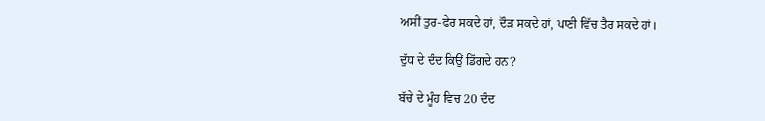ਅਸੀਂ ਤੁਰ-ਫੇਰ ਸਕਦੇ ਹਾਂ, ਦੌੜ ਸਕਦੇ ਹਾਂ, ਪਾਣੀ ਵਿੱਚ ਤੈਰ ਸਕਦੇ ਹਾਂ।

ਦੁੱਧ ਦੇ ਦੰਦ ਕਿਉਂ ਡਿੱਗਦੇ ਹਨ?

ਬੱਚੇ ਦੇ ਮੂੰਹ ਵਿਚ 20 ਦੰਦ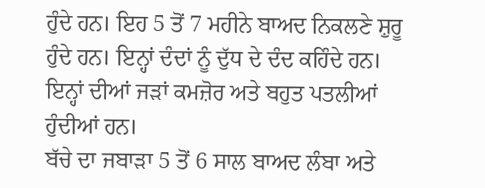ਹੁੰਦੇ ਹਨ। ਇਹ 5 ਤੋਂ 7 ਮਹੀਨੇ ਬਾਅਦ ਨਿਕਲਣੇ ਸ਼ੁਰੂ ਹੁੰਦੇ ਹਨ। ਇਨ੍ਹਾਂ ਦੰਦਾਂ ਨੂੰ ਦੁੱਧ ਦੇ ਦੰਦ ਕਹਿੰਦੇ ਹਨ। ਇਨ੍ਹਾਂ ਦੀਆਂ ਜੜਾਂ ਕਮਜ਼ੋਰ ਅਤੇ ਬਹੁਤ ਪਤਲੀਆਂ ਹੁੰਦੀਆਂ ਹਨ।
ਬੱਚੇ ਦਾ ਜਬਾੜਾ 5 ਤੋਂ 6 ਸਾਲ ਬਾਅਦ ਲੰਬਾ ਅਤੇ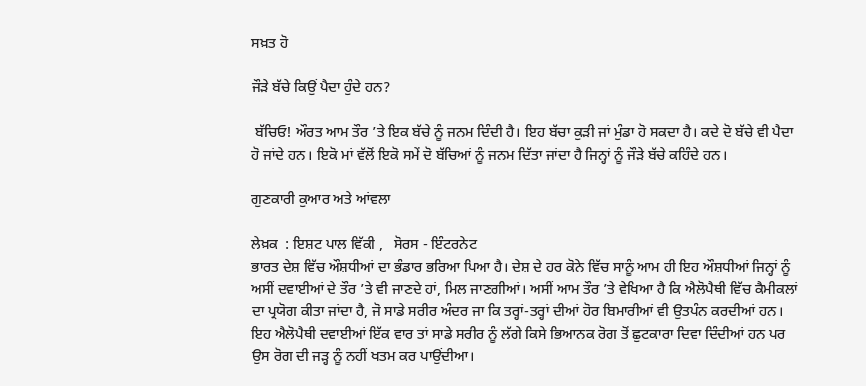ਸਖ਼ਤ ਹੋ

ਜੌੜੇ ਬੱਚੇ ਕਿਉਂ ਪੈਦਾ ਹੁੰਦੇ ਹਨ?

 ਬੱਚਿਓ! ਔਰਤ ਆਮ ਤੌਰ ’ਤੇ ਇਕ ਬੱਚੇ ਨੂੰ ਜਨਮ ਦਿੰਦੀ ਹੈ। ਇਹ ਬੱਚਾ ਕੁੜੀ ਜਾਂ ਮੁੰਡਾ ਹੋ ਸਕਦਾ ਹੈ। ਕਦੇ ਦੋ ਬੱਚੇ ਵੀ ਪੈਦਾ ਹੋ ਜਾਂਦੇ ਹਨ। ਇਕੋ ਮਾਂ ਵੱਲੋਂ ਇਕੋ ਸਮੇਂ ਦੋ ਬੱਚਿਆਂ ਨੂੰ ਜਨਮ ਦਿੱਤਾ ਜਾਂਦਾ ਹੈ ਜਿਨ੍ਹਾਂ ਨੂੰ ਜੌੜੇ ਬੱਚੇ ਕਹਿੰਦੇ ਹਨ।

ਗੁਣਕਾਰੀ ਕੁਆਰ ਅਤੇ ਆਂਵਲਾ

ਲੇਖ਼ਕ  : ਇਸ਼ਟ ਪਾਲ ਵਿੱਕੀ ,   ਸੋਰਸ - ਇੰਟਰਨੇਟ
ਭਾਰਤ ਦੇਸ਼ ਵਿੱਚ ਔਸ਼ਧੀਆਂ ਦਾ ਭੰਡਾਰ ਭਰਿਆ ਪਿਆ ਹੈ। ਦੇਸ਼ ਦੇ ਹਰ ਕੋਨੇ ਵਿੱਚ ਸਾਨੂੰ ਆਮ ਹੀ ਇਹ ਔਸ਼ਧੀਆਂ ਜਿਨ੍ਹਾਂ ਨੂੰ ਅਸੀਂ ਦਵਾਈਆਂ ਦੇ ਤੌਰ ’ਤੇ ਵੀ ਜਾਣਦੇ ਹਾਂ, ਮਿਲ ਜਾਣਗੀਆਂ। ਅਸੀਂ ਆਮ ਤੌਰ ’ਤੇ ਵੇਖਿਆ ਹੈ ਕਿ ਐਲੋਪੈਥੀ ਵਿੱਚ ਕੈਮੀਕਲਾਂ ਦਾ ਪ੍ਰਯੋਗ ਕੀਤਾ ਜਾਂਦਾ ਹੈ, ਜੋ ਸਾਡੇ ਸਰੀਰ ਅੰਦਰ ਜਾ ਕਿ ਤਰ੍ਹਾਂ-ਤਰ੍ਹਾਂ ਦੀਆਂ ਹੋਰ ਬਿਮਾਰੀਆਂ ਵੀ ਉਤਪੰਨ ਕਰਦੀਆਂ ਹਨ। ਇਹ ਐਲੋਪੈਥੀ ਦਵਾਈਆਂ ਇੱਕ ਵਾਰ ਤਾਂ ਸਾਡੇ ਸਰੀਰ ਨੂੰ ਲੱਗੇ ਕਿਸੇ ਭਿਆਨਕ ਰੋਗ ਤੋਂ ਛੁਟਕਾਰਾ ਦਿਵਾ ਦਿੰਦੀਆਂ ਹਨ ਪਰ ਉਸ ਰੋਗ ਦੀ ਜੜ੍ਹ ਨੂੰ ਨਹੀਂ ਖਤਮ ਕਰ ਪਾਉਂਦੀਆ।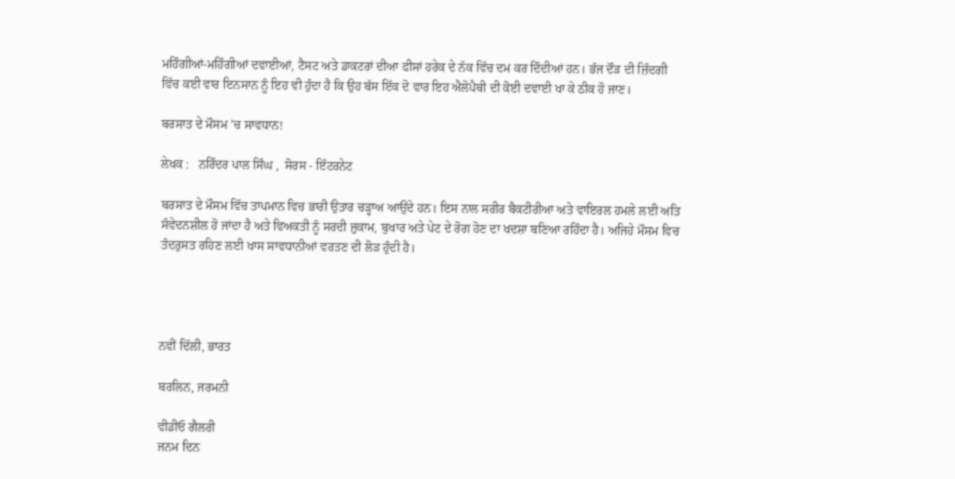ਮਹਿੰਗੀਆਂ-ਮਹਿੰਗੀਆਂ ਦਵਾਈਆਂ, ਟੈਸਟ ਅਤੇ ਡਾਕਟਰਾਂ ਦੀਆ ਫੀਸਾਂ ਹਰੇਕ ਦੇ ਨੱਕ ਵਿੱਚ ਦਮ ਕਰ ਦਿੰਦੀਆਂ ਹਨ। ਭੱਜ ਦੌੜ ਦੀ ਜ਼ਿੰਦਗੀ ਵਿੱਚ ਕਈ ਵਾਰ ਇਨਸਾਨ ਨੂੰ ਇਹ ਵੀ ਹੁੰਦਾ ਹੈ ਕਿ ਉਹ ਬੱਸ ਇੱਕ ਦੋ ਵਾਰ ਇਹ ਐਲੋਪੈਥੀ ਦੀ ਕੋਈ ਦਵਾਈ ਖਾ ਕੇ ਠੀਕ ਹੋ ਜਾਣ।

ਬਰਸਾਤ ਦੇ ਮੌਸਮ ’ਚ ਸਾਵਧਾਨ!

ਲੇਖਕ :   ਨਰਿੰਦਰ ਪਾਲ ਸਿੰਘ ,  ਸੋਰਸ - ਇੰਟਰਨੇਟ

ਬਰਸਾਤ ਦੇ ਮੌਸਮ ਵਿੱਚ ਤਾਪਮਾਨ ਵਿਚ ਭਾਰੀ ਉਤਾਰ ਚੜ੍ਹਾਅ ਆਉਂਦੇ ਹਨ। ਇਸ ਨਾਲ ਸਰੀਰ ਬੈਕਟੀਰੀਆ ਅਤੇ ਵਾਇਰਲ ਹਮਲੇ ਲਈ ਅਤਿ ਸੰਵੇਦਨਸ਼ੀਲ ਹੋ ਜਾਂਦਾ ਹੈ ਅਤੇ ਵਿਅਕਤੀ ਨੂੰ ਸਰਦੀ ਜ਼ੁਕਾਮ, ਬੁਖਾਰ ਅਤੇ ਪੇਟ ਦੇ ਰੋਗ ਹੋਣ ਦਾ ਖਦਸ਼ਾ ਬਣਿਆ ਰਹਿੰਦਾ ਹੈ। ਅਜਿਹੇ ਮੌਸਮ ਵਿਚ ਤੰਦਰੁਸਤ ਰਹਿਣ ਲਈ ਖਾਸ ਸਾਵਧਾਨੀਆਂ ਵਰਤਣ ਦੀ ਲੋੜ ਹੁੰਦੀ ਹੈ।




ਨਵੀਂ ਦਿੱਲੀ, ਭਾਰਤ

ਬਰਲਿਨ, ਜਰਮਨੀ

ਵੀਡੀਓ ਗੈਲਰੀ
ਜਨਮ ਦਿਨ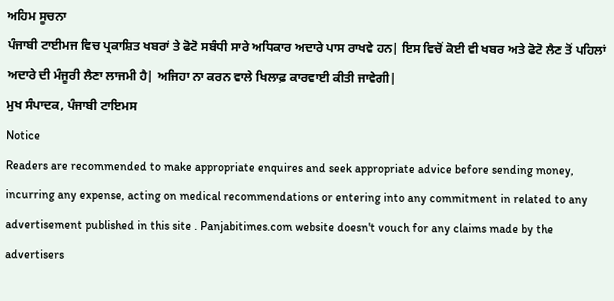ਅਹਿਮ ਸੂਚਨਾ
ਪੰਜਾਬੀ ਟਾਈਮਜ ਵਿਚ ਪ੍ਰਕਾਸ਼ਿਤ ਖਬਰਾਂ ਤੇ ਫੋਟੋ ਸਬੰਧੀ ਸਾਰੇ ਅਧਿਕਾਰ ਅਦਾਰੇ ਪਾਸ ਰਾਖਵੇ ਹਨ| ਇਸ ਵਿਚੋਂ ਕੋਈ ਵੀ ਖਬਰ ਅਤੇ ਫੋਟੋ ਲੈਣ ਤੋਂ ਪਹਿਲਾਂ ਅਦਾਰੇ ਦੀ ਮੰਜੂਰੀ ਲੈਣਾ ਲਾਜਮੀ ਹੈ| ਅਜਿਹਾ ਨਾ ਕਰਨ ਵਾਲੇ ਖਿਲਾਫ਼ ਕਾਰਵਾਈ ਕੀਤੀ ਜਾਵੇਗੀ|
ਮੁਖ ਸੰਪਾਦਕ, ਪੰਜਾਬੀ ਟਾਇਮਸ
Notice
Readers are recommended to make appropriate enquires and seek appropriate advice before sending money, incurring any expense, acting on medical recommendations or entering into any commitment in related to any advertisement published in this site . Panjabitimes.com website doesn't vouch for any claims made by the advertisers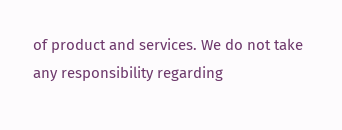of product and services. We do not take any responsibility regarding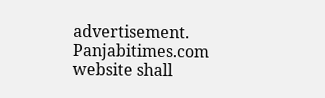advertisement. Panjabitimes.com website shall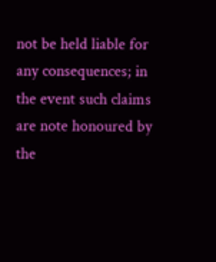not be held liable for any consequences; in the event such claims are note honoured by the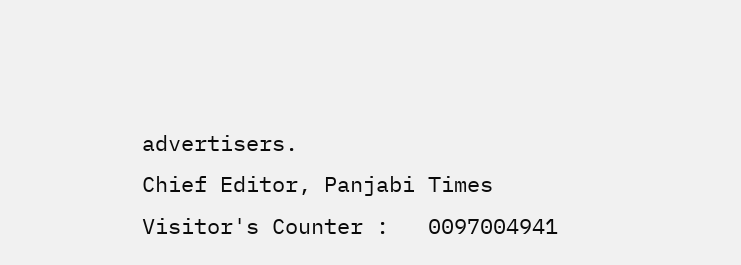advertisers.
Chief Editor, Panjabi Times
Visitor's Counter :   0097004941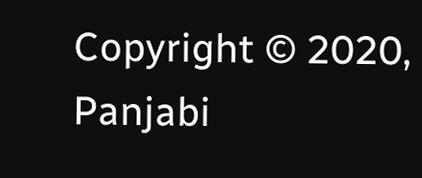Copyright © 2020, Panjabi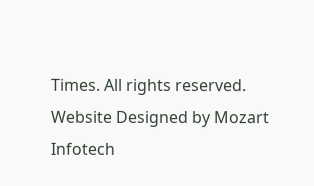Times. All rights reserved. Website Designed by Mozart Infotech